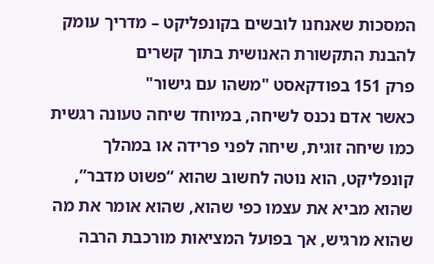המסכות שאנחנו לובשים בקונפליקט – מדריך עומק להבנת התקשורת האנושית בתוך קשרים
פרק 151 בפודקאסט "משהו עם גישור"
כאשר אדם נכנס לשיחה, במיוחד שיחה טעונה רגשית כמו שיחה זוגית, שיחה לפני פרידה או במהלך קונפליקט, הוא נוטה לחשוב שהוא “פשוט מדבר”, שהוא מביא את עצמו כפי שהוא, שהוא אומר את מה שהוא מרגיש, אך בפועל המציאות מורכבת הרבה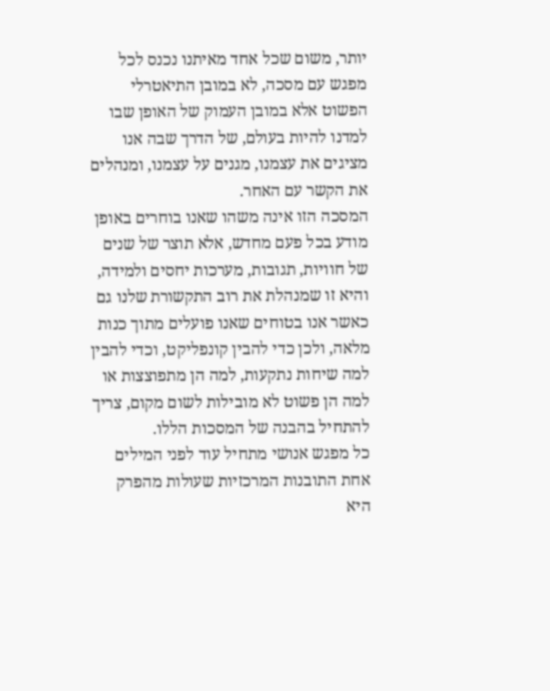יותר, משום שכל אחד מאיתנו נכנס לכל מפגש עם מסכה, לא במובן התיאטרלי הפשוט אלא במובן העמוק של האופן שבו למדנו להיות בעולם, של הדרך שבה אנו מציגים את עצמנו, מגנים על עצמנו, ומנהלים את הקשר עם האחר.
המסכה הזו אינה משהו שאנו בוחרים באופן מודע בכל פעם מחדש, אלא תוצר של שנים של חוויות, תגובות, מערכות יחסים ולמידה, והיא זו שמנהלת את רוב התקשורת שלנו גם כאשר אנו בטוחים שאנו פועלים מתוך כנות מלאה, ולכן כדי להבין קונפליקט, וכדי להבין למה שיחות נתקעות, למה הן מתפוצצות או למה הן פשוט לא מובילות לשום מקום, צריך להתחיל בהבנה של המסכות הללו.
כל מפגש אנושי מתחיל עוד לפני המילים
אחת התובנות המרכזיות שעולות מהפרק היא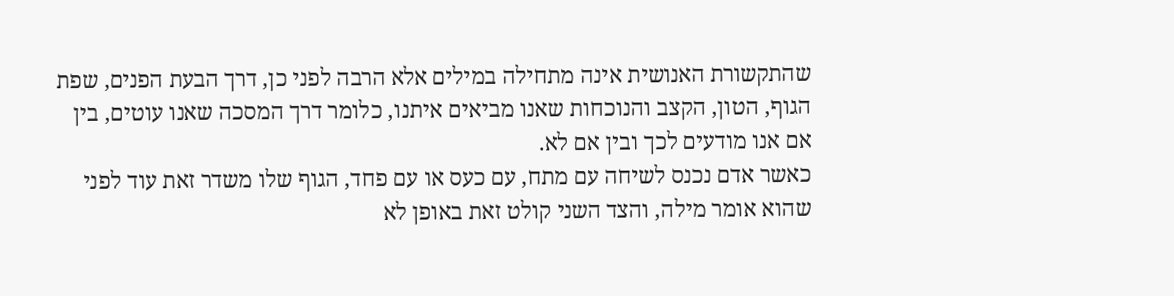שהתקשורת האנושית אינה מתחילה במילים אלא הרבה לפני כן, דרך הבעת הפנים, שפת הגוף, הטון, הקצב והנוכחות שאנו מביאים איתנו, כלומר דרך המסכה שאנו עוטים, בין אם אנו מודעים לכך ובין אם לא.
כאשר אדם נכנס לשיחה עם מתח, עם כעס או עם פחד, הגוף שלו משדר זאת עוד לפני שהוא אומר מילה, והצד השני קולט זאת באופן לא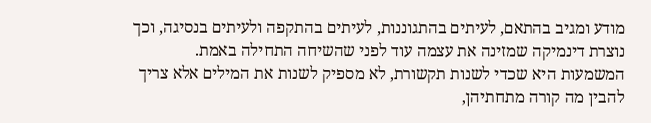מודע ומגיב בהתאם, לעיתים בהתגוננות, לעיתים בהתקפה ולעיתים בנסיגה, וכך נוצרת דינמיקה שמזינה את עצמה עוד לפני שהשיחה התחילה באמת.
המשמעות היא שכדי לשנות תקשורת, לא מספיק לשנות את המילים אלא צריך להבין מה קורה מתחתיהן,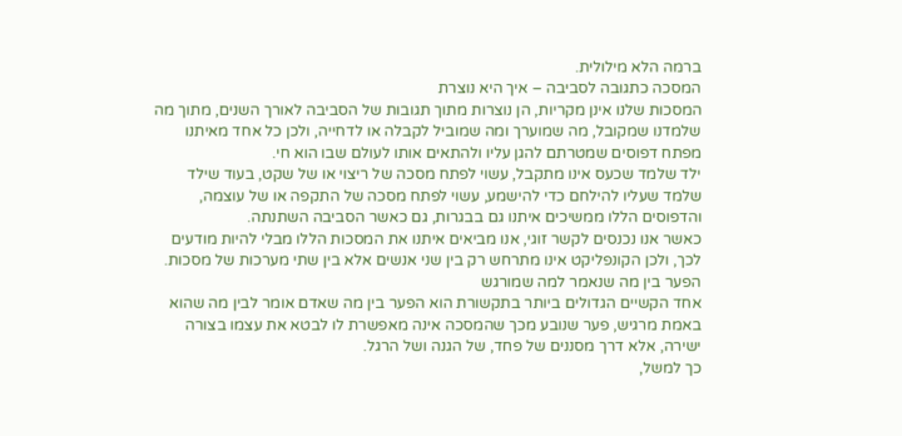ברמה הלא מילולית.
המסכה כתגובה לסביבה – איך היא נוצרת
המסכות שלנו אינן מקריות, הן נוצרות מתוך תגובות של הסביבה לאורך השנים, מתוך מה שלמדנו שמקובל, מה שמוערך ומה שמוביל לקבלה או לדחייה, ולכן כל אחד מאיתנו מפתח דפוסים שמטרתם להגן עליו ולהתאים אותו לעולם שבו הוא חי.
ילד שלמד שכעס אינו מתקבל, עשוי לפתח מסכה של ריצוי או של שקט, בעוד שילד שלמד שעליו להילחם כדי להישמע, עשוי לפתח מסכה של התקפה או של עוצמה, והדפוסים הללו ממשיכים איתנו גם בבגרות, גם כאשר הסביבה השתנתה.
כאשר אנו נכנסים לקשר זוגי, אנו מביאים איתנו את המסכות הללו מבלי להיות מודעים לכך, ולכן הקונפליקט אינו מתרחש רק בין שני אנשים אלא בין שתי מערכות של מסכות.
הפער בין מה שנאמר למה שמורגש
אחד הקשיים הגדולים ביותר בתקשורת הוא הפער בין מה שאדם אומר לבין מה שהוא באמת מרגיש, פער שנובע מכך שהמסכה אינה מאפשרת לו לבטא את עצמו בצורה ישירה, אלא דרך מסננים של פחד, של הגנה ושל הרגל.
כך למשל,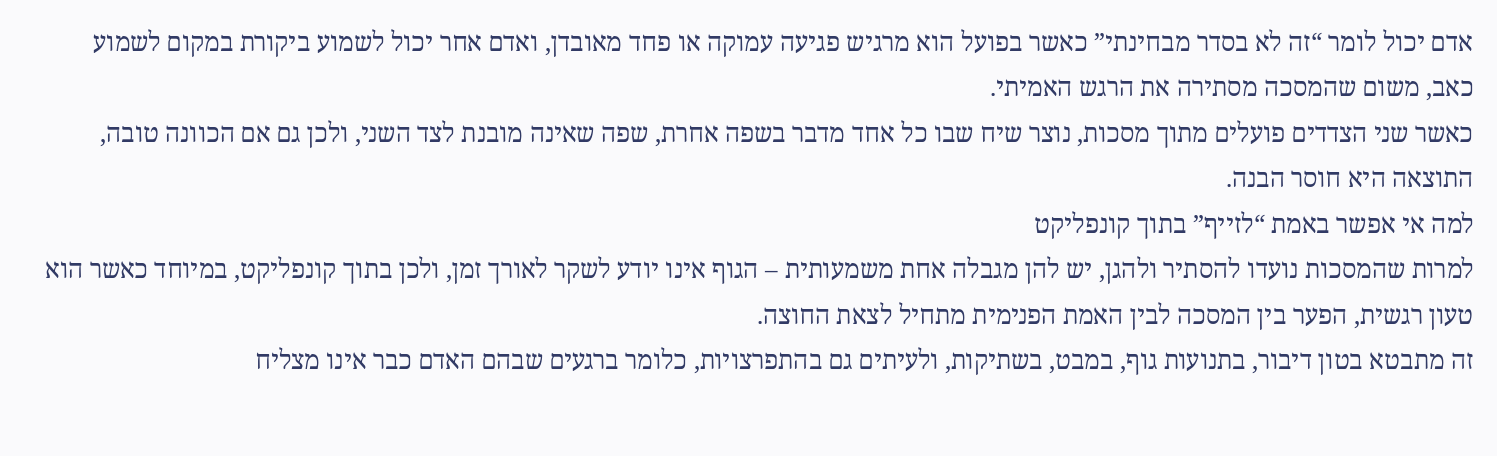אדם יכול לומר “זה לא בסדר מבחינתי” כאשר בפועל הוא מרגיש פגיעה עמוקה או פחד מאובדן, ואדם אחר יכול לשמוע ביקורת במקום לשמוע כאב, משום שהמסכה מסתירה את הרגש האמיתי.
כאשר שני הצדדים פועלים מתוך מסכות, נוצר שיח שבו כל אחד מדבר בשפה אחרת, שפה שאינה מובנת לצד השני, ולכן גם אם הכוונה טובה, התוצאה היא חוסר הבנה.
למה אי אפשר באמת “לזייף” בתוך קונפליקט
למרות שהמסכות נועדו להסתיר ולהגן, יש להן מגבלה אחת משמעותית – הגוף אינו יודע לשקר לאורך זמן, ולכן בתוך קונפליקט, במיוחד כאשר הוא טעון רגשית, הפער בין המסכה לבין האמת הפנימית מתחיל לצאת החוצה.
זה מתבטא בטון דיבור, בתנועות גוף, במבט, בשתיקות, ולעיתים גם בהתפרצויות, כלומר ברגעים שבהם האדם כבר אינו מצליח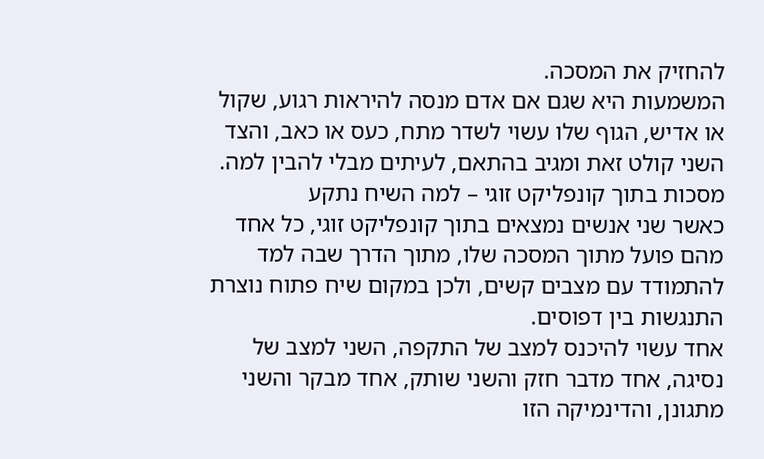להחזיק את המסכה.
המשמעות היא שגם אם אדם מנסה להיראות רגוע, שקול או אדיש, הגוף שלו עשוי לשדר מתח, כעס או כאב, והצד השני קולט זאת ומגיב בהתאם, לעיתים מבלי להבין למה.
מסכות בתוך קונפליקט זוגי – למה השיח נתקע
כאשר שני אנשים נמצאים בתוך קונפליקט זוגי, כל אחד מהם פועל מתוך המסכה שלו, מתוך הדרך שבה למד להתמודד עם מצבים קשים, ולכן במקום שיח פתוח נוצרת התנגשות בין דפוסים.
אחד עשוי להיכנס למצב של התקפה, השני למצב של נסיגה, אחד מדבר חזק והשני שותק, אחד מבקר והשני מתגונן, והדינמיקה הזו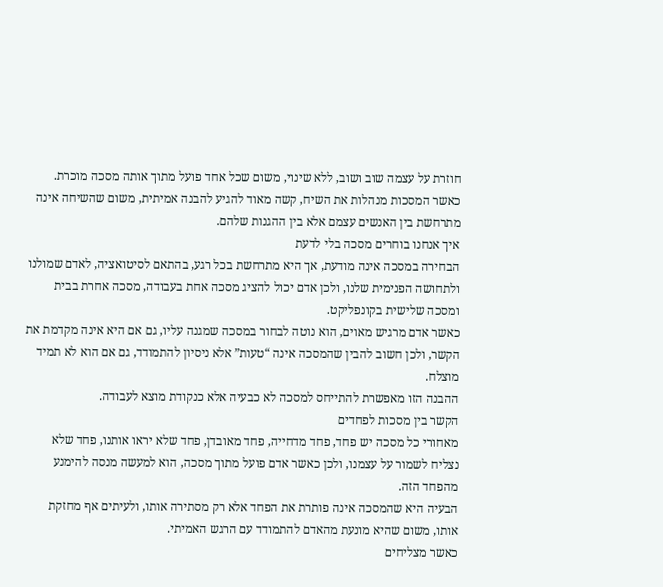חוזרת על עצמה שוב ושוב, ללא שינוי, משום שכל אחד פועל מתוך אותה מסכה מוכרת.
כאשר המסכות מנהלות את השיח, קשה מאוד להגיע להבנה אמיתית, משום שהשיחה אינה מתרחשת בין האנשים עצמם אלא בין ההגנות שלהם.
איך אנחנו בוחרים מסכה בלי לדעת
הבחירה במסכה אינה מודעת, אך היא מתרחשת בכל רגע, בהתאם לסיטואציה, לאדם שמולנו ולתחושה הפנימית שלנו, ולכן אדם יכול להציג מסכה אחת בעבודה, מסכה אחרת בבית ומסכה שלישית בקונפליקט.
כאשר אדם מרגיש מאוים, הוא נוטה לבחור במסכה שמגנה עליו, גם אם היא אינה מקדמת את הקשר, ולכן חשוב להבין שהמסכה אינה “טעות” אלא ניסיון להתמודד, גם אם הוא לא תמיד מוצלח.
ההבנה הזו מאפשרת להתייחס למסכה לא כבעיה אלא כנקודת מוצא לעבודה.
הקשר בין מסכות לפחדים
מאחורי כל מסכה יש פחד, פחד מדחייה, פחד מאובדן, פחד שלא יראו אותנו, פחד שלא נצליח לשמור על עצמנו, ולכן כאשר אדם פועל מתוך מסכה, הוא למעשה מנסה להימנע מהפחד הזה.
הבעיה היא שהמסכה אינה פותרת את הפחד אלא רק מסתירה אותו, ולעיתים אף מחזקת אותו, משום שהיא מונעת מהאדם להתמודד עם הרגש האמיתי.
כאשר מצליחים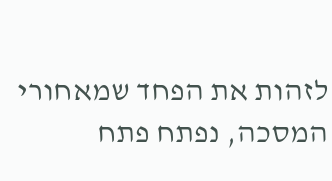לזהות את הפחד שמאחורי המסכה, נפתח פתח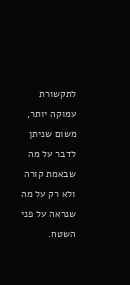לתקשורת עמוקה יותר, משום שניתן לדבר על מה שבאמת קורה ולא רק על מה שנראה על פני השטח.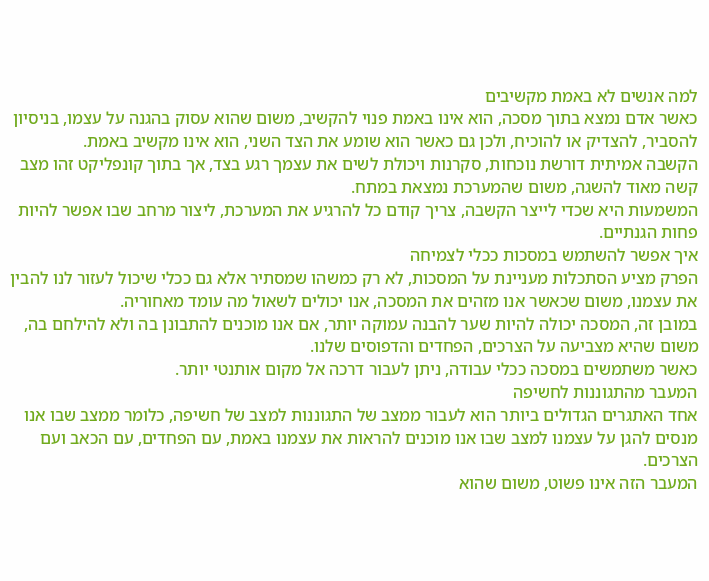למה אנשים לא באמת מקשיבים
כאשר אדם נמצא בתוך מסכה, הוא אינו באמת פנוי להקשיב, משום שהוא עסוק בהגנה על עצמו, בניסיון להסביר, להצדיק או להוכיח, ולכן גם כאשר הוא שומע את הצד השני, הוא אינו מקשיב באמת.
הקשבה אמיתית דורשת נוכחות, סקרנות ויכולת לשים את עצמך רגע בצד, אך בתוך קונפליקט זהו מצב קשה מאוד להשגה, משום שהמערכת נמצאת במתח.
המשמעות היא שכדי לייצר הקשבה, צריך קודם כל להרגיע את המערכת, ליצור מרחב שבו אפשר להיות פחות הגנתיים.
איך אפשר להשתמש במסכות ככלי לצמיחה
הפרק מציע הסתכלות מעניינת על המסכות, לא רק כמשהו שמסתיר אלא גם ככלי שיכול לעזור לנו להבין את עצמנו, משום שכאשר אנו מזהים את המסכה, אנו יכולים לשאול מה עומד מאחוריה.
במובן זה, המסכה יכולה להיות שער להבנה עמוקה יותר, אם אנו מוכנים להתבונן בה ולא להילחם בה, משום שהיא מצביעה על הצרכים, הפחדים והדפוסים שלנו.
כאשר משתמשים במסכה ככלי עבודה, ניתן לעבור דרכה אל מקום אותנטי יותר.
המעבר מהתגוננות לחשיפה
אחד האתגרים הגדולים ביותר הוא לעבור ממצב של התגוננות למצב של חשיפה, כלומר ממצב שבו אנו מנסים להגן על עצמנו למצב שבו אנו מוכנים להראות את עצמנו באמת, עם הפחדים, עם הכאב ועם הצרכים.
המעבר הזה אינו פשוט, משום שהוא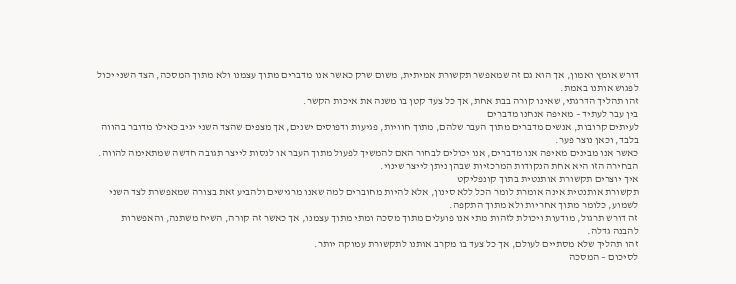דורש אומץ ואמון, אך הוא גם זה שמאפשר תקשורת אמיתית, משום שרק כאשר אנו מדברים מתוך עצמנו ולא מתוך המסכה, הצד השני יכול לפגוש אותנו באמת.
זהו תהליך הדרגתי, שאינו קורה בבת אחת, אך כל צעד קטן בו משנה את איכות הקשר.
בין עבר לעתיד – מאיפה אנחנו מדברים
לעיתים קרובות, אנשים מדברים מתוך העבר שלהם, מתוך חוויות, פגיעות ודפוסים ישנים, אך מצפים שהצד השני יגיב כאילו מדובר בהווה בלבד, וכאן נוצר פער.
כאשר אנו מבינים מאיפה אנו מדברים, אנו יכולים לבחור האם להמשיך לפעול מתוך העבר או לנסות לייצר תגובה חדשה שמתאימה להווה.
הבחירה הזו היא אחת הנקודות המרכזיות שבהן ניתן לייצר שינוי.
איך יוצרים תקשורת אותנטית בתוך קונפליקט
תקשורת אותנטית אינה אומרת לומר הכל ללא סינון, אלא להיות מחוברים למה שאנו מרגישים ולהביע זאת בצורה שמאפשרת לצד השני לשמוע, כלומר מתוך אחריות ולא מתוך התקפה.
זה דורש תרגול, מודעות ויכולת לזהות מתי אנו פועלים מתוך מסכה ומתי מתוך עצמנו, אך כאשר זה קורה, השיח משתנה, והאפשרות להבנה גדלה.
זהו תהליך שלא מסתיים לעולם, אך כל צעד בו מקרב אותנו לתקשורת עמוקה יותר.
לסיכום – המסכה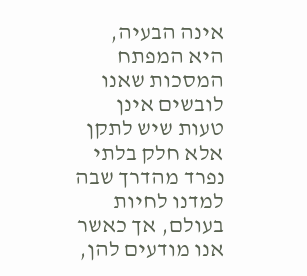אינה הבעיה, היא המפתח
המסכות שאנו לובשים אינן טעות שיש לתקן אלא חלק בלתי נפרד מהדרך שבה למדנו לחיות בעולם, אך כאשר אנו מודעים להן,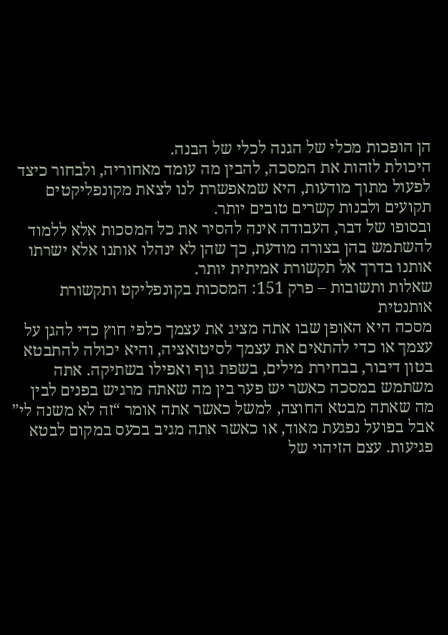הן הופכות מכלי של הגנה לכלי של הבנה.
היכולת לזהות את המסכה, להבין מה עומד מאחוריה, ולבחור כיצד לפעול מתוך מודעות, היא שמאפשרת לנו לצאת מקונפליקטים תקועים ולבנות קשרים טובים יותר.
ובסופו של דבר, העבודה אינה להסיר את כל המסכות אלא ללמוד להשתמש בהן בצורה מודעת, כך שהן לא ינהלו אותנו אלא ישרתו אותנו בדרך אל תקשורת אמיתית יותר.
שאלות ותשובות – פרק 151: המסכות בקונפליקט ותקשורת אותנטית
מסכה היא האופן שבו אתה מציג את עצמך כלפי חוץ כדי להגן על עצמך או כדי להתאים את עצמך לסיטואציה, והיא יכולה להתבטא בטון דיבור, בבחירת מילים, בשפת גוף ואפילו בשתיקה. אתה משתמש במסכה כאשר יש פער בין מה שאתה מרגיש בפנים לבין מה שאתה מבטא החוצה, למשל כאשר אתה אומר “זה לא משנה לי” אבל בפועל נפגעת מאוד, או כאשר אתה מגיב בכעס במקום לבטא פגיעות. עצם הזיהוי של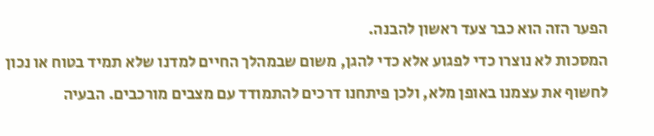הפער הזה הוא כבר צעד ראשון להבנה.
המסכות לא נוצרו כדי לפגוע אלא כדי להגן, משום שבמהלך החיים למדנו שלא תמיד בטוח או נכון לחשוף את עצמנו באופן מלא, ולכן פיתחנו דרכים להתמודד עם מצבים מורכבים. הבעיה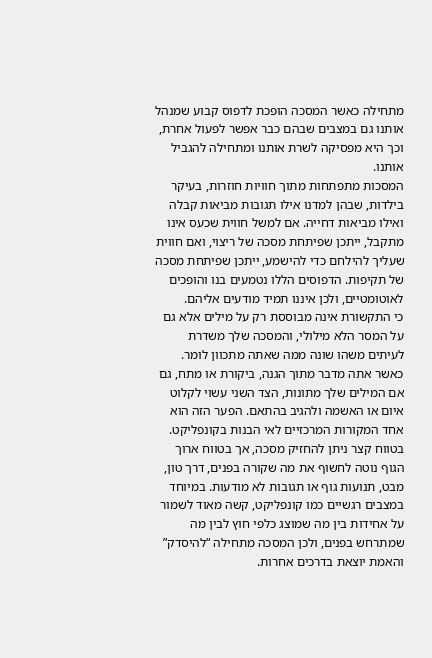מתחילה כאשר המסכה הופכת לדפוס קבוע שמנהל אותנו גם במצבים שבהם כבר אפשר לפעול אחרת, וכך היא מפסיקה לשרת אותנו ומתחילה להגביל אותנו.
המסכות מתפתחות מתוך חוויות חוזרות, בעיקר בילדות, שבהן למדנו אילו תגובות מביאות קבלה ואילו מביאות דחייה. אם למשל חווית שכעס אינו מתקבל, ייתכן שפיתחת מסכה של ריצוי, ואם חווית שעליך להילחם כדי להישמע, ייתכן שפיתחת מסכה של תקיפות. הדפוסים הללו נטמעים בנו והופכים לאוטומטיים, ולכן איננו תמיד מודעים אליהם.
כי התקשורת אינה מבוססת רק על מילים אלא גם על המסר הלא מילולי, והמסכה שלך משדרת לעיתים משהו שונה ממה שאתה מתכוון לומר. כאשר אתה מדבר מתוך הגנה, ביקורת או מתח, גם אם המילים שלך מתונות, הצד השני עשוי לקלוט איום או האשמה ולהגיב בהתאם. הפער הזה הוא אחד המקורות המרכזיים לאי הבנות בקונפליקט.
בטווח קצר ניתן להחזיק מסכה, אך בטווח ארוך הגוף נוטה לחשוף את מה שקורה בפנים, דרך טון, מבט, תנועות גוף או תגובות לא מודעות. במיוחד במצבים רגשיים כמו קונפליקט, קשה מאוד לשמור על אחידות בין מה שמוצג כלפי חוץ לבין מה שמתרחש בפנים, ולכן המסכה מתחילה “להיסדק” והאמת יוצאת בדרכים אחרות.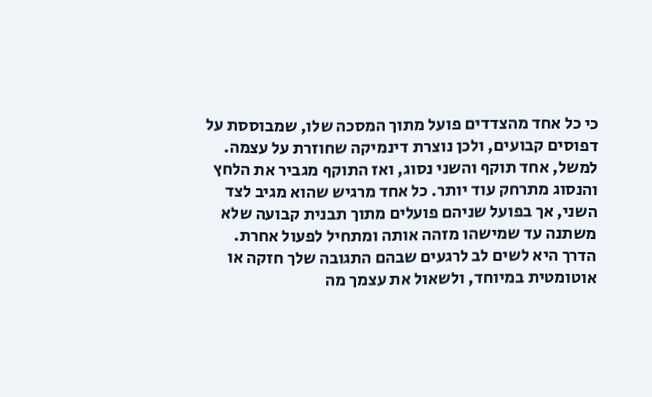כי כל אחד מהצדדים פועל מתוך המסכה שלו, שמבוססת על דפוסים קבועים, ולכן נוצרת דינמיקה שחוזרת על עצמה. למשל, אחד תוקף והשני נסוג, ואז התוקף מגביר את הלחץ והנסוג מתרחק עוד יותר. כל אחד מרגיש שהוא מגיב לצד השני, אך בפועל שניהם פועלים מתוך תבנית קבועה שלא משתנה עד שמישהו מזהה אותה ומתחיל לפעול אחרת.
הדרך היא לשים לב לרגעים שבהם התגובה שלך חזקה או אוטומטית במיוחד, ולשאול את עצמך מה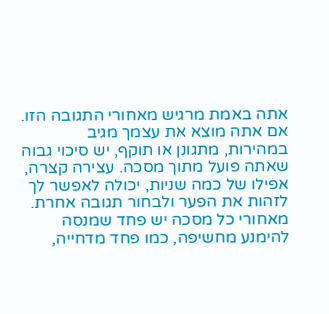אתה באמת מרגיש מאחורי התגובה הזו. אם אתה מוצא את עצמך מגיב במהירות, מתגונן או תוקף, יש סיכוי גבוה שאתה פועל מתוך מסכה. עצירה קצרה, אפילו של כמה שניות, יכולה לאפשר לך לזהות את הפער ולבחור תגובה אחרת.
מאחורי כל מסכה יש פחד שמנסה להימנע מחשיפה, כמו פחד מדחייה,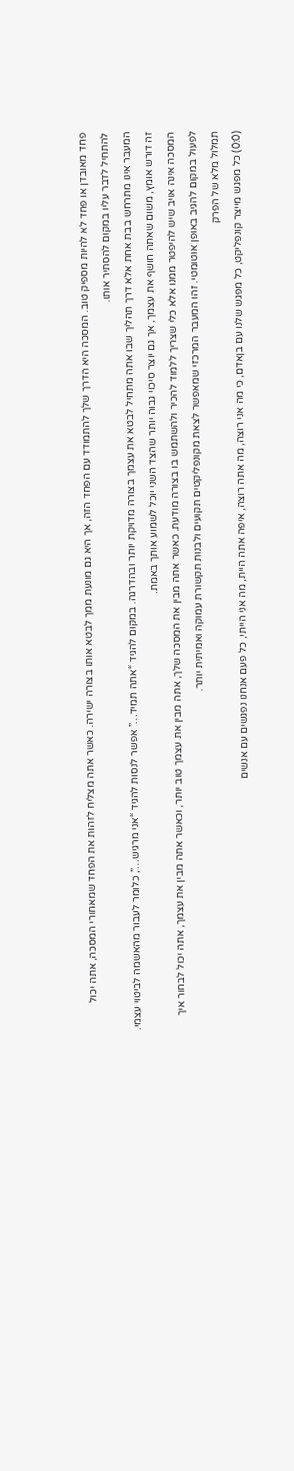פחד מאובדן או פחד לא להיות מספיק טוב. המסכה היא הדרך שלך להתמודד עם הפחד הזה, אך היא גם מונעת ממך לבטא אותו בצורה ישירה. כאשר אתה מצליח לזהות את הפחד שמאחורי המסכה, אתה יכול להתחיל לדבר עליו במקום להסתיר אותו.
המעבר אינו מתרחש בבת אחת אלא דרך תהליך שבו אתה מתחיל לבטא את עצמך בצורה מדויקת יותר ובהדרגה. במקום להגיד “אתה תמיד…” אפשר לנסות להגיד “אני מרגיש…”, כלומר לעבור מהאשמה לביטוי עצמי. זה דורש אומץ, משום שאתה חושף את עצמך, אך גם יוצר סיכוי גבוה יותר שהצד השני יוכל לשמוע אותך באמת.
המסכה אינה אויב שיש להיפטר ממנו אלא כלי שצריך ללמוד להכיר ולהשתמש בו בצורה מודעת. כאשר אתה מבין את המסכה שלך, אתה מבין את עצמך טוב יותר, וכאשר אתה מבין את עצמך, אתה יכול לבחור איך לפעול במקום להגיב באופן אוטומטי. זהו המעבר המרכזי שמאפשר לצאת מקונפליקטים תקועים ולבנות תקשורת עמוקה ואמיתית יותר.
תמלול מלא של הפרק
(0:0) כל מפגש מייצר קונפליקט, כל מפגש שלנו עם בןאדם, כי מה אני רוצה, מה אתה רוצה, איפה אתה היית, מה אני הייתי, כל פעם אנחנו נפגשים עם אנשים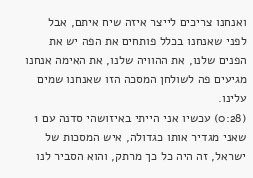ואנחנו צריכים לייצר איזה שיח איתם, אבל לפני שאנחנו בכלל פותחים את הפה יש את הפנים שלנו, את ההוויה שלנו, את האימה אנחנו מגיעים פה לשולחן המסכה הזו שאנחנו שמים עלינו.
(0:28) עכשיו אני הייתי באיזושהי סדנה עם 1 שאני מגדיר אותו כגדולה, איש המסכות של ישראל, זה היה כל כך מרתק, והוא הסביר לנו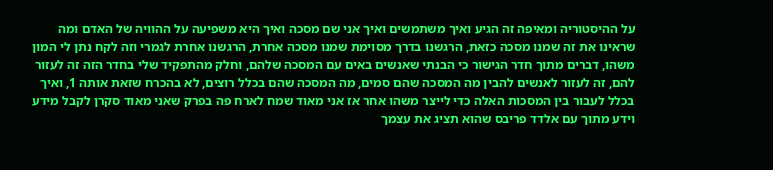על ההיסטוריה ומאיפה זה הגיע ואיך משתמשים ואיך אני שם מסכה ואיך היא משפיעה על ההוויה של האדם ומה שראינו את זה שמנו מסכה כזאת, הרגשנו בדרך מסוימת שמנו מסכה אחרת, הרגשנו אחרת לגמרי וזה לקח נתן לי המון משהו, דברים מתוך חדר הגישור כי הבנתי שאנשים באים עם המסכה שלהם, וחלק מהתפקיד שלי בחדר הזה זה לעזור להם, זה לעזור לאנשים להבין מה המסכה שהם סמים, מה המסכה שהם בכלל רוצים, לא בהכרח שזאת אותה 1, ואיך בכלל לעבור בין המסכות האלה כדי לייצר משהו אחר אז אני מאוד שמח לארח פה בפרק שאני מאוד סקרן לקבל מידע וידע מתוך עם אלדד פריבס שהוא תציג את עצמך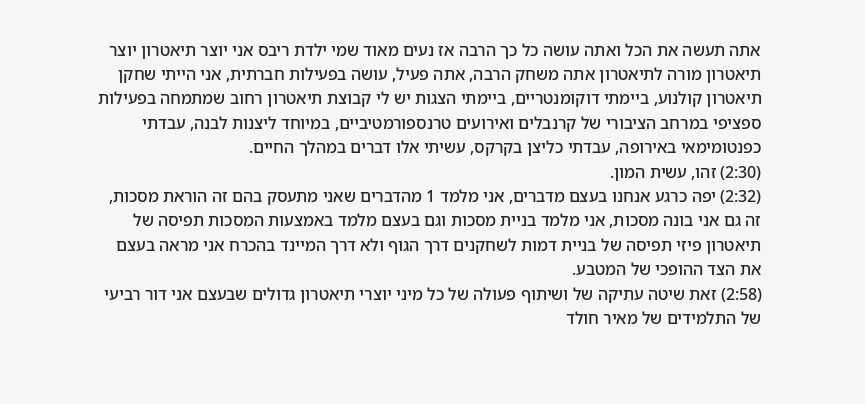אתה תעשה את הכל ואתה עושה כל כך הרבה אז נעים מאוד שמי ילדת ריבס אני יוצר תיאטרון יוצר תיאטרון מורה לתיאטרון אתה משחק הרבה, אתה פעיל, עושה בפעילות חברתית, אני הייתי שחקן תיאטרון קולנוע, ביימתי דוקומנטריים, ביימתי הצגות יש לי קבוצת תיאטרון רחוב שמתמחה בפעילות ספציפי במרחב הציבורי של קרנבלים ואירועים טרנספורמטיביים, במיוחד ליצנות לבנה, עבדתי כפנטומימאי באירופה, עבדתי כליצן בקרקס, עשיתי אלו דברים במהלך החיים.
(2:30) זהו, עשית המון.
(2:32) יפה כרגע אנחנו בעצם מדברים, אני מלמד 1 מהדברים שאני מתעסק בהם זה הוראת מסכות, זה גם אני בונה מסכות, אני מלמד בניית מסכות וגם בעצם מלמד באמצעות המסכות תפיסה של תיאטרון פיזי תפיסה של בניית דמות לשחקנים דרך הגוף ולא דרך המיינד בהכרח אני מראה בעצם את הצד ההופכי של המטבע.
(2:58) זאת שיטה עתיקה של ושיתוף פעולה של כל מיני יוצרי תיאטרון גדולים שבעצם אני דור רביעי של התלמידים של מאיר חולד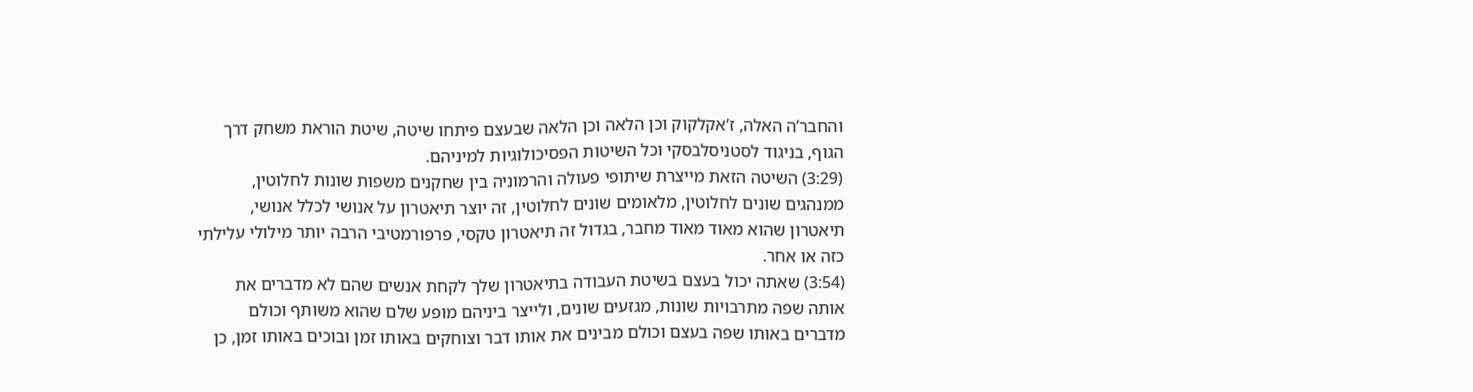והחבר’ה האלה, ז’אקלקוק וכן הלאה וכן הלאה שבעצם פיתחו שיטה, שיטת הוראת משחק דרך הגוף, בניגוד לסטניסלבסקי וכל השיטות הפסיכולוגיות למיניהם.
(3:29) השיטה הזאת מייצרת שיתופי פעולה והרמוניה בין שחקנים משפות שונות לחלוטין, ממנהגים שונים לחלוטין, מלאומים שונים לחלוטין, זה יוצר תיאטרון על אנושי לכלל אנושי, תיאטרון שהוא מאוד מאוד מחבר, בגדול זה תיאטרון טקסי, פרפורמטיבי הרבה יותר מילולי עלילתי כזה או אחר.
(3:54) שאתה יכול בעצם בשיטת העבודה בתיאטרון שלך לקחת אנשים שהם לא מדברים את אותה שפה מתרבויות שונות, מגזעים שונים, ולייצר ביניהם מופע שלם שהוא משותף וכולם מדברים באותו שפה בעצם וכולם מבינים את אותו דבר וצוחקים באותו זמן ובוכים באותו זמן, כן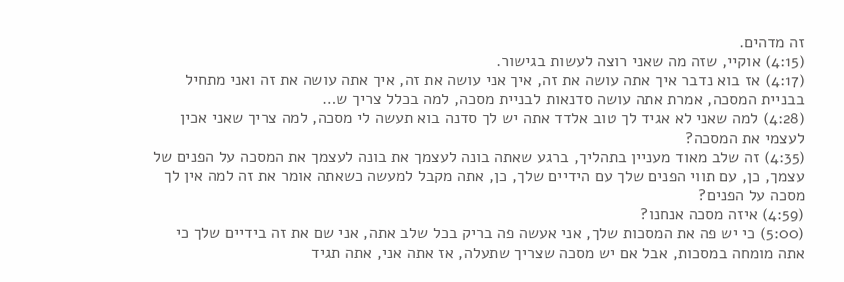זה מדהים.
(4:15) אוקיי, שזה מה שאני רוצה לעשות בגישור.
(4:17) אז בוא נדבר איך אתה עושה את זה, איך אני עושה את זה, איך אתה עושה את זה ואני מתחיל בבניית המסכה, אמרת אתה עושה סדנאות לבניית מסכה, למה בכלל צריך ש…
(4:28) למה שאני לא אגיד לך טוב אלדד אתה יש לך סדנה בוא תעשה לי מסכה, למה צריך שאני אכין לעצמי את המסכה?
(4:35) זה שלב מאוד מעניין בתהליך, ברגע שאתה בונה לעצמך את בונה לעצמך את המסכה על הפנים של עצמך, כן, עם תווי הפנים שלך עם הידיים שלך, כן, אתה מקבל למעשה כשאתה אומר את זה למה אין לך מסכה על הפנים?
(4:59) איזה מסכה אנחנו?
(5:00) כי יש פה את המסכות שלך, אני אעשה פה בריק בכל שלב אתה, אני שם את זה בידיים שלך כי אתה מומחה במסכות, אבל אם יש מסכה שצריך שתעלה, אז אתה אני, אתה תגיד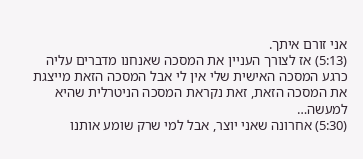אני זורם איתך.
(5:13) אז לצורך העניין את המסכה שאנחנו מדברים עליה כרגע המסכה האישית שלי אין לי אבל המסכה הזאת מייצגת את המסכה הזאת, זאת נקראת המסכה הניטרלית שהיא למעשה…
(5:30) אחרונה שאני יוצר, אבל למי שרק שומע אותנו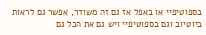בספוטיפיי או באפל אז גם זה משודר, אפשר גם לראות ביוטיוב וגם בספוטיפיי ויש גם את הכל גם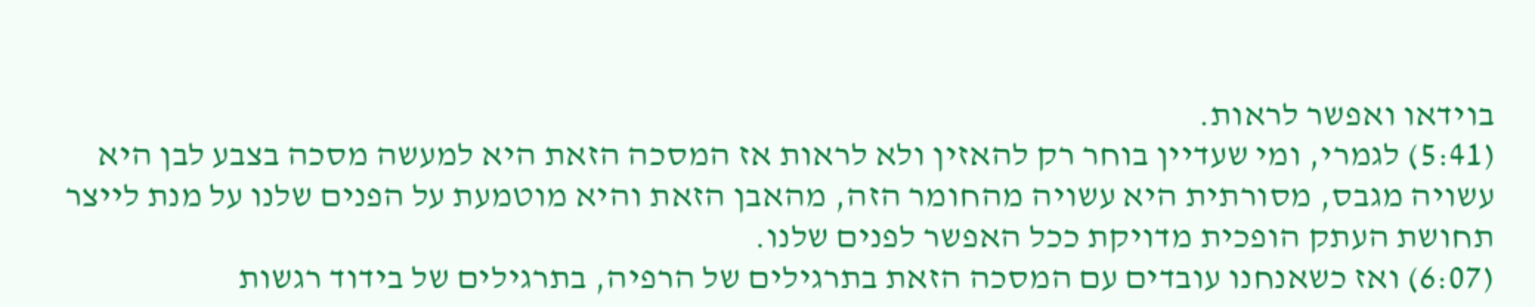בוידאו ואפשר לראות.
(5:41) לגמרי, ומי שעדיין בוחר רק להאזין ולא לראות אז המסכה הזאת היא למעשה מסכה בצבע לבן היא עשויה מגבס, מסורתית היא עשויה מהחומר הזה, מהאבן הזאת והיא מוטמעת על הפנים שלנו על מנת לייצר תחושת העתק הופכית מדויקת ככל האפשר לפנים שלנו.
(6:07) ואז כשאנחנו עובדים עם המסכה הזאת בתרגילים של הרפיה, בתרגילים של בידוד רגשות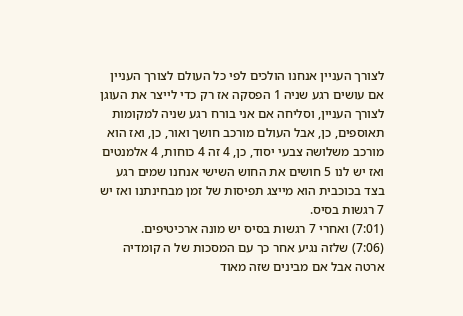לצורך העניין אנחנו הולכים לפי כל העולם לצורך העניין אם עושים רגע שניה 1 הפסקה אז רק כדי לייצר את העוגן לצורך העניין, וסליחה אם אני בורח רגע שניה למקומות תאוספים, כן, אבל העולם מורכב חושך ואור, כן, ואז הוא מורכב משלושה צבעי יסוד, כן, 4 זה 4 כוחות, 4 אלמנטים ואז יש לנו 5 חושים את החוש השישי אנחנו שמים רגע בצד בכוכבית הוא מייצג תפיסות של זמן מבחינתנו ואז יש 7 רגשות בסיס.
(7:01) ואחרי 7 רגשות בסיס יש מונה ארכיטיפים.
(7:06) שלזה נגיע אחר כך עם המסכות של ה קומדיה ארטה אבל אם מבינים שזה מאוד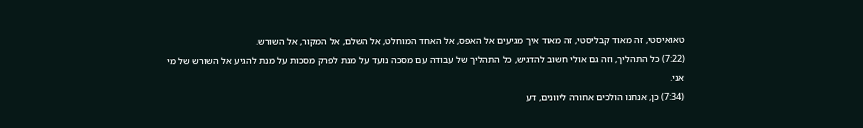טאואיסטי, זה מאוד קבליסטי, זה מאוד איך מגיעים אל האפס, אל האחד המוחלט, אל השלם, אל המקור, אל השורש.
(7:22) כל התהליך, וזה גם אולי חשוב להדגיש, כל התהליך של עבודה עם מסכה נועד על מנת לפרק מסכות על מנת להגיע אל השורש של מי אני.
(7:34) כן, אנחנו הולכים אחורה ליוונים, דע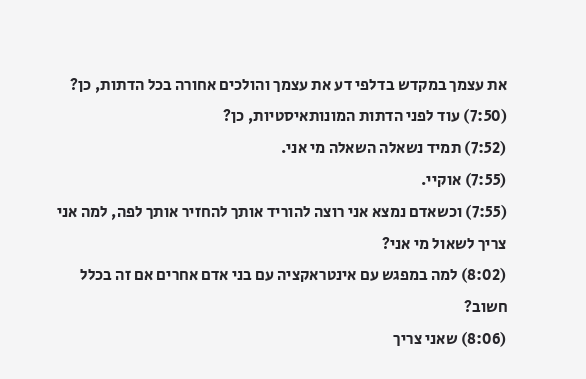את עצמך במקדש בדלפי דע את עצמך והולכים אחורה בכל הדתות, כן?
(7:50) עוד לפני הדתות המונותאיסטיות, כן?
(7:52) תמיד נשאלה השאלה מי אני.
(7:55) אוקיי.
(7:55) וכשאדם נמצא אני רוצה להוריד אותך להחזיר אותך לפה, למה אני צריך לשאול מי אני?
(8:02) למה במפגש עם אינטראקציה עם בני אדם אחרים אם זה בכלל חשוב?
(8:06) שאני צריך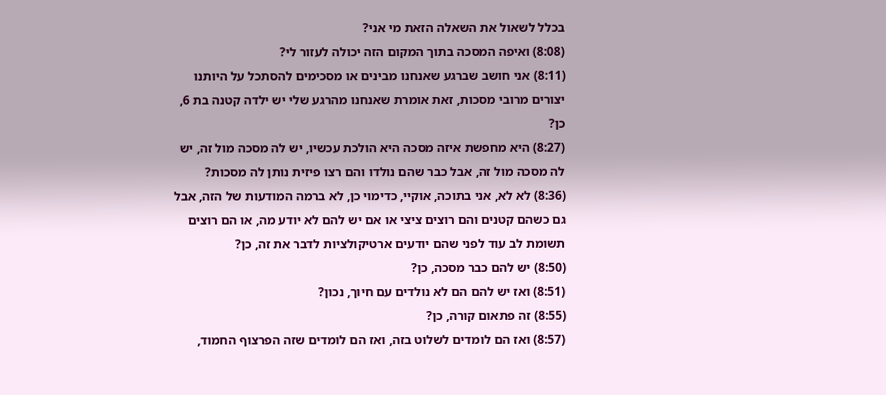בכלל לשאול את השאלה הזאת מי אני?
(8:08) ואיפה המסכה בתוך המקום הזה יכולה לעזור לי?
(8:11) אני חושב שברגע שאנחנו מבינים או מסכימים להסתכל על היותנו יצורים מרובי מסכות, זאת אומרת שאנחנו מהרגע שלי יש ילדה קטנה בת 6, כן?
(8:27) היא מחפשת איזה מסכה היא הולכת עכשיו, יש לה מסכה מול זה, יש לה מסכה מול זה, אבל כבר שהם נולדו והם רצו פיזית נותן לה מסכות?
(8:36) לא לא, אני בתוכה, אוקיי, כדימוי כן, לא ברמה המודעות של הזה, אבל גם כשהם קטנים והם רוצים ציצי או אם יש להם לא יודע מה, או הם רוצים תשומת לב עוד לפני שהם יודעים ארטיקולציות לדבר את זה, כן?
(8:50) יש להם כבר מסכה, כן?
(8:51) ואז יש להם הם לא נולדים עם חיוך, נכון?
(8:55) זה פתאום קורה, כן?
(8:57) ואז הם לומדים לשלוט בזה, ואז הם לומדים שזה הפרצוף החמוד,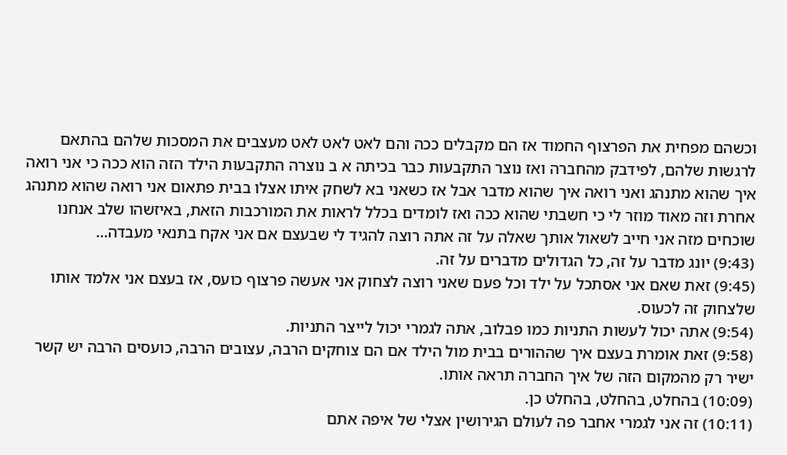וכשהם מפחית את הפרצוף החמוד אז הם מקבלים ככה והם לאט לאט לאט מעצבים את המסכות שלהם בהתאם לרגשות שלהם, לפידבק מהחברה ואז נוצר התקבעות כבר בכיתה א ב נוצרה התקבעות הילד הזה הוא ככה כי אני רואה איך שהוא מתנהג ואני רואה איך שהוא מדבר אבל אז כשאני בא לשחק איתו אצלו בבית פתאום אני רואה שהוא מתנהג אחרת וזה מאוד מוזר לי כי חשבתי שהוא ככה ואז לומדים בכלל לראות את המורכבות הזאת, באיזשהו שלב אנחנו שוכחים מזה אני חייב לשאול אותך שאלה על זה אתה רוצה להגיד לי שבעצם אם אני אקח בתנאי מעבדה…
(9:43) יונג מדבר על זה, כל הגדולים מדברים על זה.
(9:45) זאת שאם אני אסתכל על ילד וכל פעם שאני רוצה לצחוק אני אעשה פרצוף כועס, אז בעצם אני אלמד אותו שלצחוק זה לכעוס.
(9:54) אתה יכול לעשות התניות כמו פבלוב, אתה לגמרי יכול לייצר התניות.
(9:58) זאת אומרת בעצם איך שההורים בבית מול הילד אם הם צוחקים הרבה, עצובים הרבה, כועסים הרבה יש קשר ישיר רק מהמקום הזה של איך החברה תראה אותו.
(10:09) בהחלט, בהחלט, בהחלט כן.
(10:11) זה אני לגמרי אחבר פה לעולם הגירושין אצלי של איפה אתם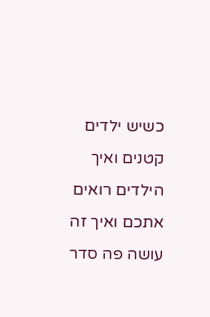כשיש ילדים קטנים ואיך הילדים רואים אתכם ואיך זה עושה פה סדר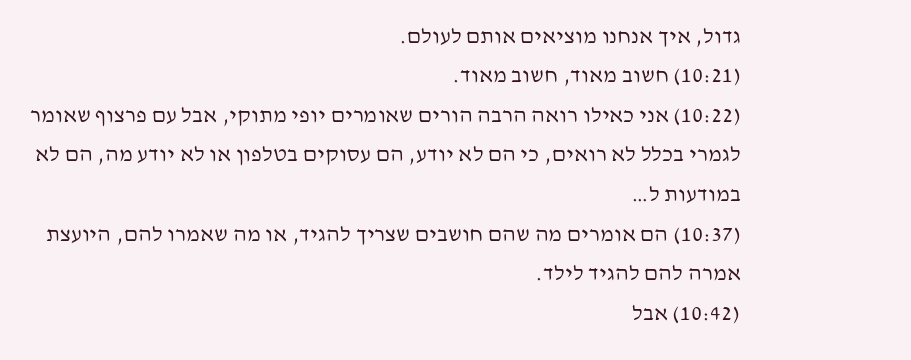גדול, איך אנחנו מוציאים אותם לעולם.
(10:21) חשוב מאוד, חשוב מאוד.
(10:22) אני כאילו רואה הרבה הורים שאומרים יופי מתוקי, אבל עם פרצוף שאומר לגמרי בכלל לא רואים, כי הם לא יודע, הם עסוקים בטלפון או לא יודע מה, הם לא במודעות ל…
(10:37) הם אומרים מה שהם חושבים שצריך להגיד, או מה שאמרו להם, היועצת אמרה להם להגיד לילד.
(10:42) אבל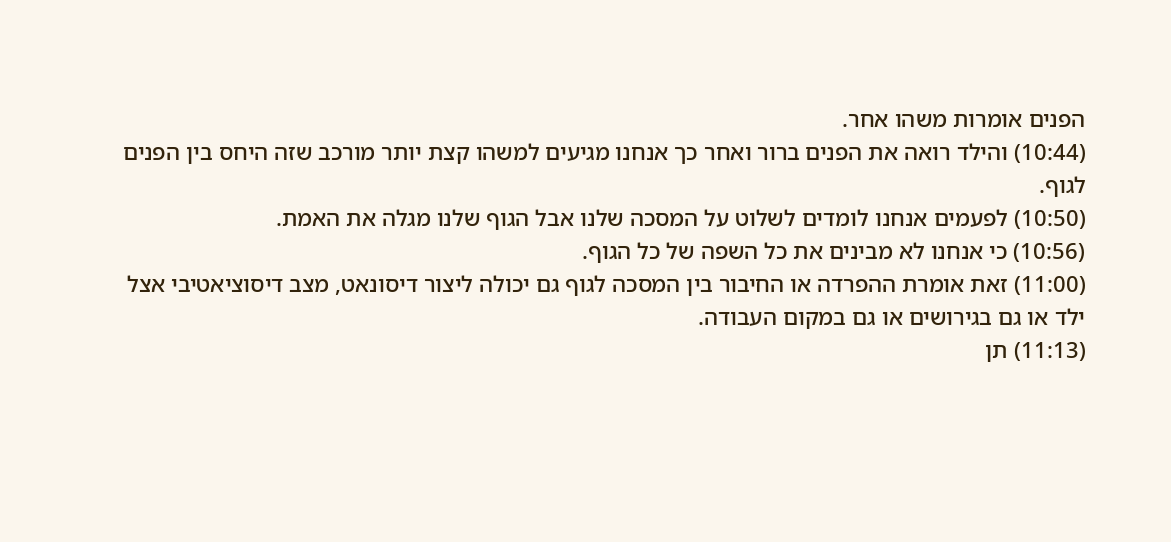הפנים אומרות משהו אחר.
(10:44) והילד רואה את הפנים ברור ואחר כך אנחנו מגיעים למשהו קצת יותר מורכב שזה היחס בין הפנים לגוף.
(10:50) לפעמים אנחנו לומדים לשלוט על המסכה שלנו אבל הגוף שלנו מגלה את האמת.
(10:56) כי אנחנו לא מבינים את כל השפה של כל הגוף.
(11:00) זאת אומרת ההפרדה או החיבור בין המסכה לגוף גם יכולה ליצור דיסונאט, מצב דיסוציאטיבי אצל ילד או גם בגירושים או גם במקום העבודה.
(11:13) תן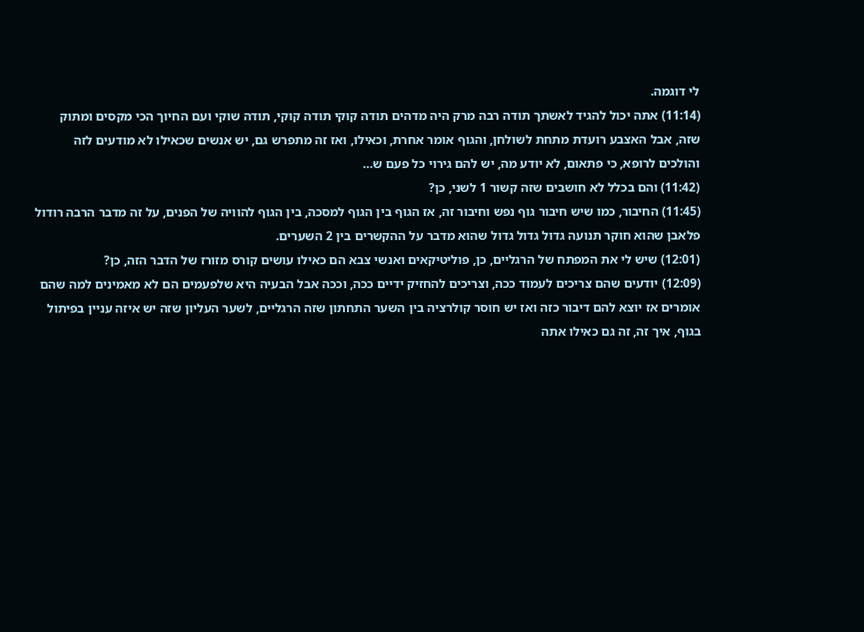לי דוגמה.
(11:14) אתה יכול להגיד לאשתך תודה רבה מרק היה מדהים תודה קוקי תודה קוקי, תודה שוקי ועם החיוך הכי מקסים ומתוק שזה, אבל האצבע רועדת מתחת לשולחן, והגוף אומר אחרת, וכאילו, ואז זה מתפרש גם, יש אנשים שכאילו לא מודעים לזה והולכים לרופא, כי פתאום, לא יודע מה, יש להם גירוי כל פעם ש…
(11:42) והם בכלל לא חושבים שזה קשור 1 לשני, כן?
(11:45) החיבור, כמו שיש חיבור גוף נפש וחיבור זה, אז הגוף בין הגוף למסכה, בין הגוף להוויה של הפנים, על זה מדבר הרבה רודול פלאבן שהוא חוקר תנועה גדול גדול גדול שהוא מדבר על ההקשרים בין 2 השערים.
(12:01) שיש לי את המפתח של הרגליים, כן, פוליטיקאים ואנשי צבא הם כאילו עושים קורס מזורז של הדבר הזה, כן?
(12:09) יודעים שהם צריכים לעמוד ככה, וצריכים להחזיק ידיים ככה, וככה אבל הבעיה היא שלפעמים הם לא מאמינים למה שהם אומרים אז יוצא להם דיבור כזה ואז יש חוסר קולרציה בין השער התחתון שזה הרגליים, לשער העליון שזה יש איזה עניין בפיתול בגוף, איך זה, זה גם כאילו אתה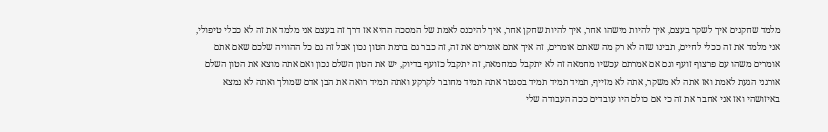מלמד שחקנים איך לשקר בעצם, איך להיות מישהו אחר, איך להיות שחקן אחר, איך להיכנס לאמת של המסכה ההיא אז דרך זה בעצם אני מלמד את זה לא ככלי טיפולי, אני מלמד את זה ככלי לחיים, תבינו שזה לא רק מה שאתם אומרים, זה איך אתם אומרים את זה, זה כבר גם ברמת הטון נכון אבל זה גם כל ההוויה שלכם שאם אתם אומרים משהו עם פרצוף זועף וגם אם אמרתם עכשיו מחמאה זה לא יתקבל כמחמאה, זה יתקבל כזועף בדיוק, יש את הטון השלם נכון ואם אתה מוצא את הטון השלם אורגני הגעת לאמת ואז אתה לא משקר, אתה לא מזייף, תמיד תמיד תמיד בסנטר אתה תמיד מחובר לקרקע ואתה תמיד רואה את הבן אדם שמולך ואתה לא נמצא באיזושהי ואז אני אחבר את זה כי אם כולם היו עובדים ככה העבודה שלי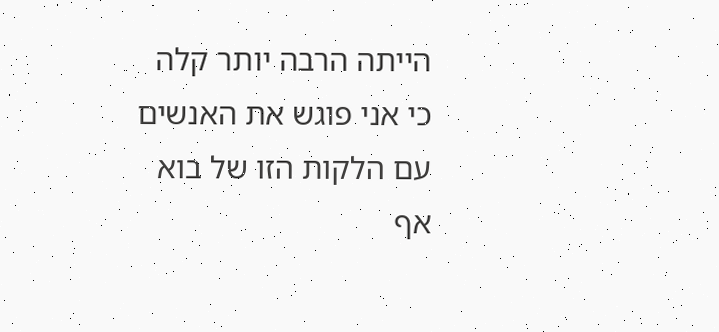הייתה הרבה יותר קלה כי אני פוגש את האנשים עם הלקות הזו של בוא אף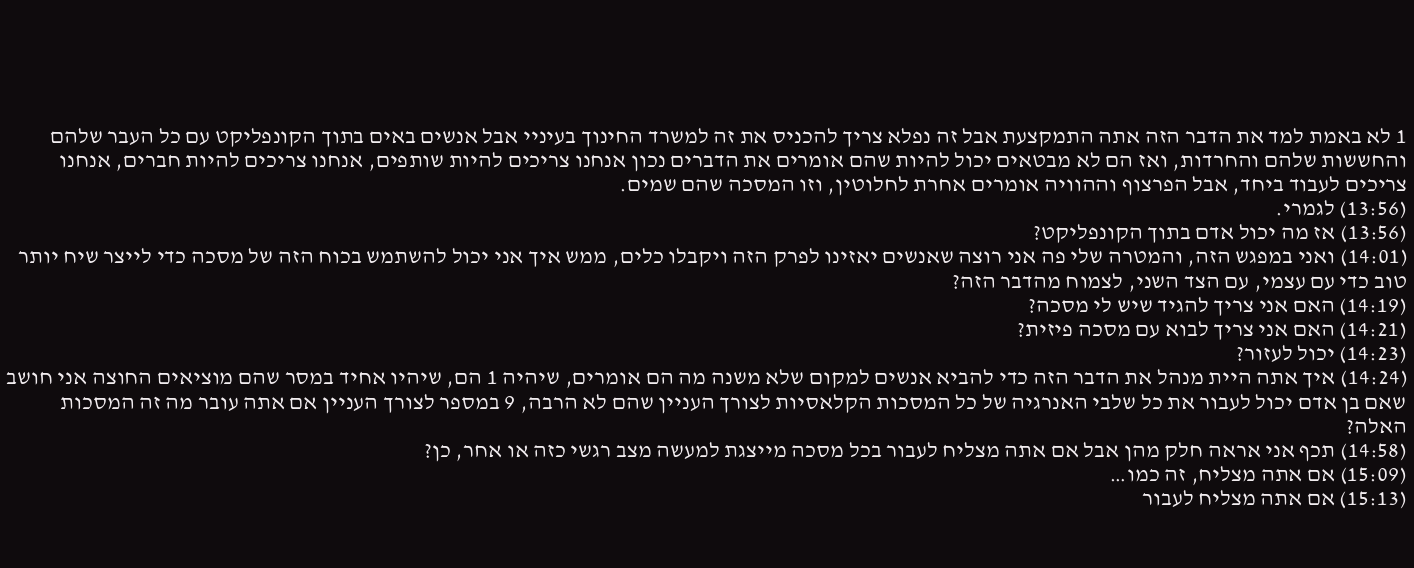1 לא באמת למד את הדבר הזה אתה התמקצעת אבל זה נפלא צריך להכניס את זה למשרד החינוך בעיניי אבל אנשים באים בתוך הקונפליקט עם כל העבר שלהם והחששות שלהם והחרדות, ואז הם לא מבטאים יכול להיות שהם אומרים את הדברים נכון אנחנו צריכים להיות שותפים, אנחנו צריכים להיות חברים, אנחנו צריכים לעבוד ביחד, אבל הפרצוף וההוויה אומרים אחרת לחלוטין, וזו המסכה שהם שמים.
(13:56) לגמרי.
(13:56) אז מה יכול אדם בתוך הקונפליקט?
(14:01) ואני במפגש הזה, והמטרה שלי פה אני רוצה שאנשים יאזינו לפרק הזה ויקבלו כלים, ממש איך אני יכול להשתמש בכוח הזה של מסכה כדי לייצר שיח יותר טוב כדי עם עצמי, עם הצד השני, לצמוח מהדבר הזה?
(14:19) האם אני צריך להגיד שיש לי מסכה?
(14:21) האם אני צריך לבוא עם מסכה פיזית?
(14:23) יכול לעזור?
(14:24) איך אתה היית מנהל את הדבר הזה כדי להביא אנשים למקום שלא משנה מה הם אומרים, שיהיה 1 הם, שיהיו אחיד במסר שהם מוציאים החוצה אני חושב שאם בן אדם יכול לעבור את כל שלבי האנרגיה של כל המסכות הקלאסיות לצורך העניין שהם לא הרבה, 9 במספר לצורך העניין אם אתה עובר מה זה המסכות האלה?
(14:58) תכף אני אראה חלק מהן אבל אם אתה מצליח לעבור בכל מסכה מייצגת למעשה מצב רגשי כזה או אחר, כן?
(15:09) אם אתה מצליח, זה כמו…
(15:13) אם אתה מצליח לעבור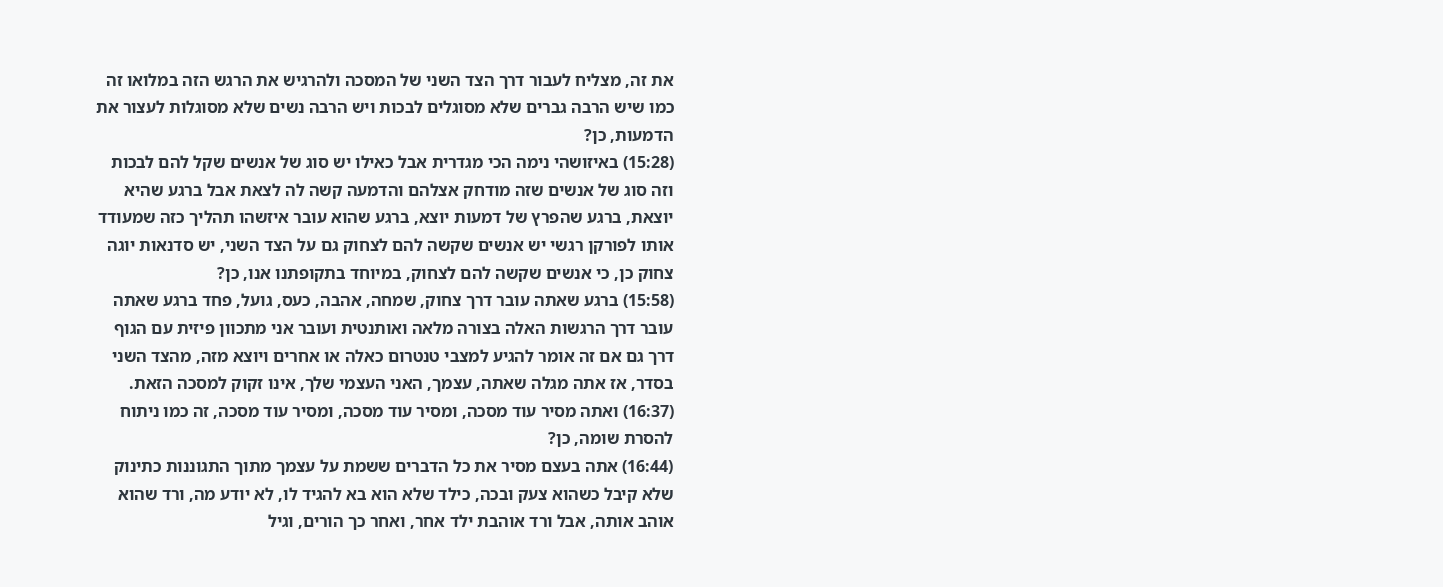את זה, מצליח לעבור דרך הצד השני של המסכה ולהרגיש את הרגש הזה במלואו זה כמו שיש הרבה גברים שלא מסוגלים לבכות ויש הרבה נשים שלא מסוגלות לעצור את הדמעות, כן?
(15:28) באיזושהי נימה הכי מגדרית אבל כאילו יש סוג של אנשים שקל להם לבכות וזה סוג של אנשים שזה מודחק אצלהם והדמעה קשה לה לצאת אבל ברגע שהיא יוצאת, ברגע שהפרץ של דמעות יוצא, ברגע שהוא עובר איזשהו תהליך כזה שמעודד אותו לפורקן רגשי יש אנשים שקשה להם לצחוק גם על הצד השני, יש סדנאות יוגה צחוק כן, כי אנשים שקשה להם לצחוק, במיוחד בתקופתנו אנו, כן?
(15:58) ברגע שאתה עובר דרך צחוק, שמחה, אהבה, כעס, גועל, פחד ברגע שאתה עובר דרך הרגשות האלה בצורה מלאה ואותנטית ועובר אני מתכוון פיזית עם הגוף דרך גם אם זה אומר להגיע למצבי טנטרום כאלה או אחרים ויוצא מזה, מהצד השני בסדר, אז אתה מגלה שאתה, עצמך, האני העצמי שלך, אינו זקוק למסכה הזאת.
(16:37) ואתה מסיר עוד מסכה, ומסיר עוד מסכה, ומסיר עוד מסכה, זה כמו ניתוח להסרת שומה, כן?
(16:44) אתה בעצם מסיר את כל הדברים ששמת על עצמך מתוך התגוננות כתינוק שלא קיבל כשהוא צעק ובכה, כילד שלא הוא בא להגיד לו, לא יודע מה, ורד שהוא אוהב אותה, אבל ורד אוהבת ילד אחר, ואחר כך הורים, וגיל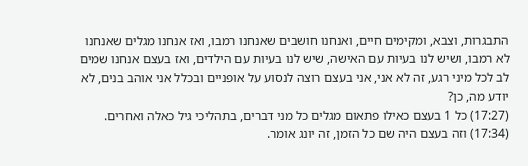התבגרות, וצבא, ומקימים חיים, ואנחנו חושבים שאנחנו רמבו, ואז אנחנו מגלים שאנחנו לא רמבו, ושיש לנו בעיות עם האישה, שיש לנו בעיות עם הילדים, ואז בעצם אנחנו שמים לב לכל מיני רגע, זה לא אני, אני בעצם רוצה לנסוע על אופניים ובכלל אני אוהב בנים, לא יודע מה, כן?
(17:27) כל 1 בעצם כאילו פתאום מגלים כל מני דברים, בתהליכי גיל כאלה ואחרים.
(17:34) וזה בעצם היה שם כל הזמן, זה יונג אומר.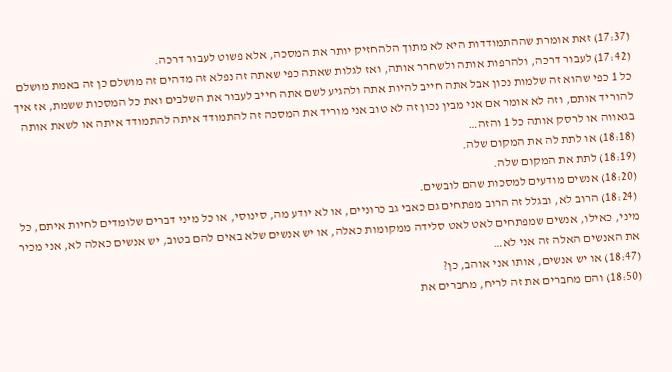(17:37) זאת אומרת שההתמודדות היא לא מתוך הלהחזיק יותר את המסכה, אלא פשוט לעבור דרכה.
(17:42) לעבור דרכה, ולהרפות אותה ולשחרר אותה, ואז לגלות שאתה כפי שאתה זה נפלא זה מדהים זה מושלם כן זה באמת מושלם כל 1 כפי שהוא זה שלמות נכון אבל אתה חייב להיות אתה ולהגיע לשם אתה חייב לעבור את השלבים ואת כל המסכות ששמת, אז איך להוריד אותם, וזה לא אומר אם אני מבין נכון זה לא טוב אני מוריד את המסכה זה להתמודד איתה להתמודד איתה או לשאת אותה בגאווה או לרסק אותה כל 1 והזה…
(18:18) או לתת לה את המקום שלה.
(18:19) לתת את המקום שלה.
(18:20) אנשים מודעים למסכות שהם לובשים.
(18:24) הרוב לא, ובגלל זה הרוב מפתחים גם כאבי גב כרוניים, או לא יודע מה, סינוסי, או כל מיני דברים שלומדים לחיות איתם, כל מיני, כאילו, אנשים שמפתחים לאט לאט סלידה ממקומות כאלה, או יש אנשים שלא באים להם בטוב, יש אנשים כאלה לא, אני מכיר את האנשים האלה זה אני לא…
(18:47) או יש אנשים, אותו אני אוהב, כן?
(18:50) והם מחברים את זה לריח, מחברים את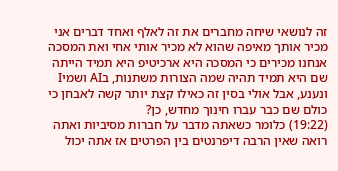זה לנושאי שיחה מחברים את זה לאלף ואחד דברים אני מכיר אותך מאיפה שהוא לא מכיר אותי אחי ואת המסכה אנחנו מכירים כי המסכה היא ארכיטיפ היא תמיד הייתה שם היא תמיד תהיה שמה הצורות משתנות, בAI ושמיI ונענע, אבל אולי בסין זה כאילו קצת יותר קשה לאבחן כי כולם שם כבר עברו חינוך מחדש, כן?
(19:22) כלומר כשאתה מדבר על חברות מסיביות ואתה רואה שאין הרבה דיפרנטים בין הפרטים אז אתה יכול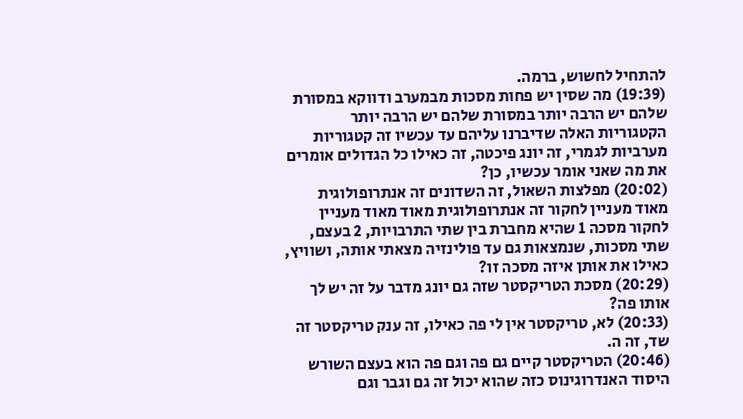להתחיל לחשוש, ברמה.
(19:39) מה שסין יש פחות מסכות מבמערב ודווקא במסורת שלהם יש הרבה יותר במסורת שלהם יש הרבה יותר הקטגוריות האלה שדיברנו עליהם עד עכשיו זה קטגוריות מערביות לגמרי, זה יונג פיכטה, זה כאילו כל הגדולים אומרים את מה שאני אומר עכשיו, כן?
(20:02) מפלצות השאול, זה השדונים זה אנתרופולוגית מאוד מעניין לחקור זה אנתרופולוגית מאוד מאוד מעניין לחקור מסכה 1 שהיא מחברת בין שתי התרבויות, 2 בעצם, שתי מסכות, שנמצאות גם עד פולינזיה מצאתי אותה, ושוויץ, כאילו את אותן איזה מסכה זו?
(20:29) מסכת הטריקסטר שזה גם יונג מדבר על זה יש לך אותו פה?
(20:33) לא, טריקסטר אין לי פה כאילו, זה ענק טריקסטר זה שד, זה ה.
(20:46) הטריקסטר קיים גם פה וגם פה הוא בעצם השורש היסוד האנדרוגינוס כזה שהוא יכול זה גם וגבר וגם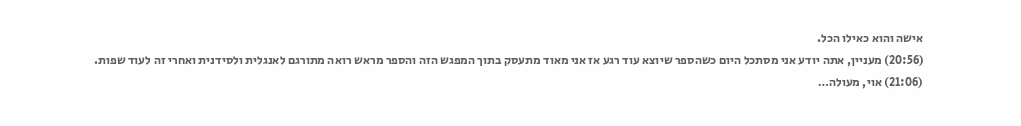אישה והוא כאילו הכל.
(20:56) מעניין, אתה יודע אני מסתכל היום כשהספר שיוצא עוד רגע אז אני מאוד מתעסק בתוך המפגש הזה והספר מראש רואה מתורגם לאנגלית ולסידנית ואחרי זה לעוד שפות.
(21:06) אוי, מעולה…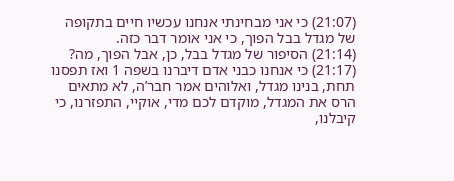(21:07) כי אני מבחינתי אנחנו עכשיו חיים בתקופה של מגדל בבל הפוך, כי אני אומר דבר כזה.
(21:14) הסיפור של מגדל בבל, כן, אבל הפוך, מה?
(21:17) כי אנחנו כבני אדם דיברנו בשפה 1 ואז תפסנו תחת, בנינו מגדל, ואלוהים אמר חבר’ה, לא מתאים הרס את המגדל, מוקדם לכם מדי, אוקיי, התפזרנו, כי קיבלנו,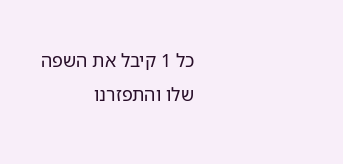כל 1 קיבל את השפה שלו והתפזרנו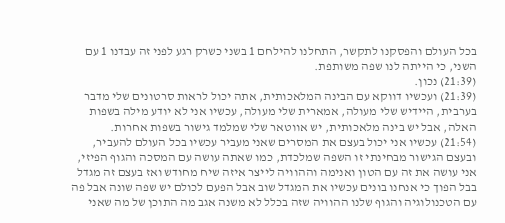בכל העולם והפסקנו לתקשר, התחלנו להילחם 1 בשני כשרק רגע לפני זה עבדנו 1 עם השני, כי הייתה לנו שפה משותפת.
(21:39) נכון.
(21:39) ועכשיו דווקא עם הבינה המלאכותית, אתה יכול לראות סרטונים שלי מדבר בערבית, היידיש שלי מעולה, אמארית שלי מעולה, עכשיו אני לא יודע מילה בשפות האלה, אבל יש בינה מלאכותית, יש אווטאר שלי שמלמד גישור בשפות אחרות.
(21:54) עכשיו אני יכול בעצם את המסרים שאני מעביר עכשיו בכל העולם להעביר, ובעצם הגישור מבחינתי זו השפה שמלכדת, כמו שאתה עושה עם המסכה והגוף הפיזי, אני עושה את זה עם הטון ואנימה וההוויה לייצר איזה שיח מחודש ואז בעצם זה מגדל בבל הפוך כי אנחנו בונים עכשיו את המגדל שוב אבל הפעם לכולם יש שפה שונה אבל פה עם הטכנולוגיה והגוף שלנו ההוויה שזה בכלל לא משנה אגב מה התוכן של מה שאני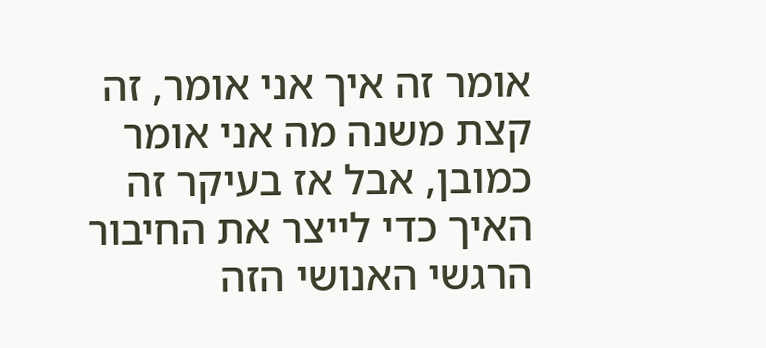אומר זה איך אני אומר, זה קצת משנה מה אני אומר כמובן, אבל אז בעיקר זה האיך כדי לייצר את החיבור הרגשי האנושי הזה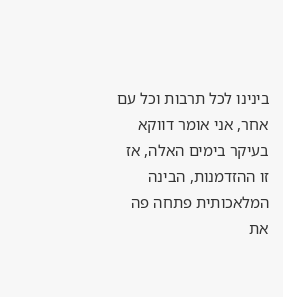בינינו לכל תרבות וכל עם אחר, אני אומר דווקא בעיקר בימים האלה, אז זו ההזדמנות, הבינה המלאכותית פתחה פה את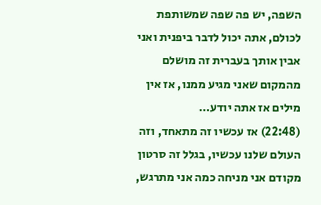השפה, יש פה שפה שמשותפת לכולם, אתה יכול לדבר ביפנית ואני אבין אותך בעברית זה מושלם מהמקום שאני מגיע ממנו, אז אין מילים אז אתה יודע…
(22:48) אז עכשיו זה מתאחד, וזה העולם שלנו עכשיו, בגלל זה סרטון מקודם אני מניחה כמה אני מתרגש,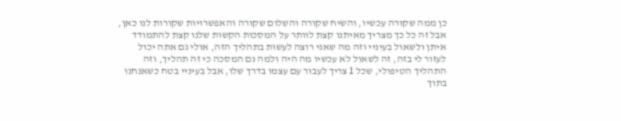כן ממה שקורה עכשיו, והשיח שקורה והשלום שקורה והאפשרויות שקורות לנו כאן, אבל זה כל כך מצריך מאיתנו קצת לוותר על המסכות הקשות שלנו קצת להתמודד איתן ולשאול בעיניי וזה מה שאני רוצה לעשות בתהליך הזה, אולי גם אתה יכול לעזור לי בזה, זה לשאול לא עכשיו מה היה ולמה גם המסכה כי זה תהליך, וזה התהליך הטיפולי, שכל 1 צריך לעבור עם עצמו בדרך שלו, אבל בעיניי בטח כשאנחנו בתוך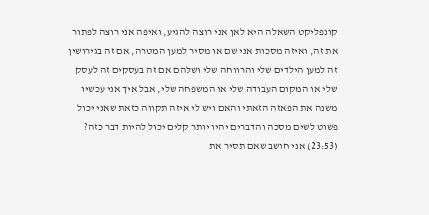קונפליקט השאלה היא לאן אני רוצה להגיע, ואיפה אני רוצה לפתור את זה, ואיזה מסכות אני שם או מסיר למען המטרה, אם זה בגירושין זה למען הילדים שלי והרווחה שלי ושלהם אם זה בעסקים זה לעסק שלי או המקום העבודה שלי או המשפחה שלי, אבל איך אני עכשיו משנה את הפאזה הזאתי והאם ויש לי איזה תקווה כזאת שאני יכול פשוט לשים מסכה והדברים יהיו יותר קלים יכול להיות דבר כזה?
(23:53) אני חושב שאם תסיר את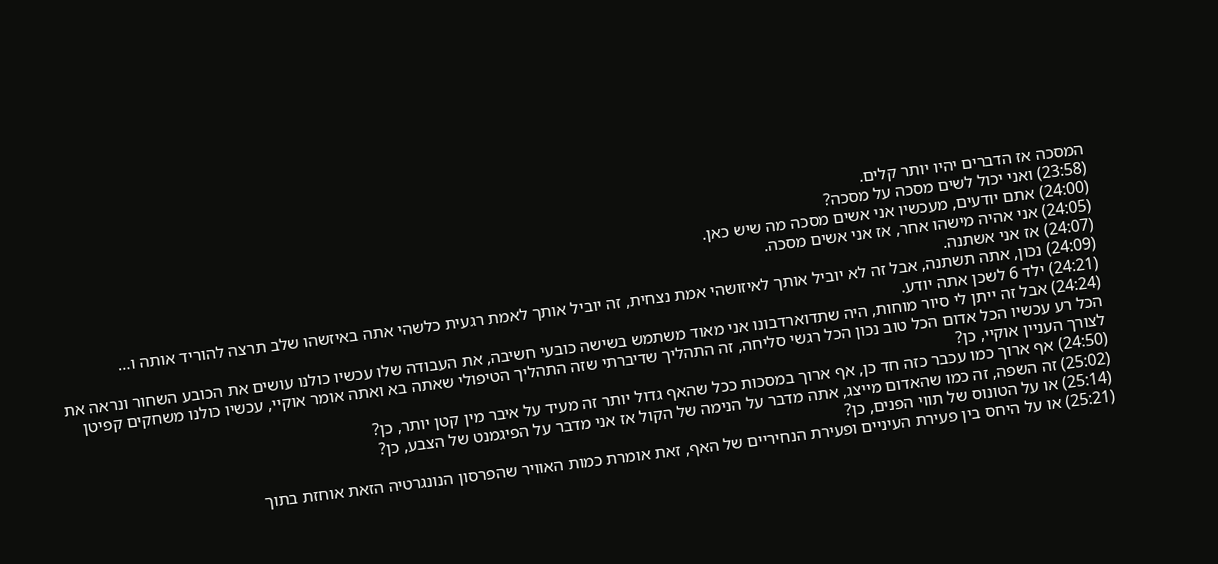המסכה אז הדברים יהיו יותר קלים.
(23:58) ואני יכול לשים מסכה על מסכה?
(24:00) אתם יודעים, מעכשיו אני אשים מסכה מה שיש כאן.
(24:05) אני אהיה מישהו אחר, אז אני אשים מסכה.
(24:07) אז אני אשתנה.
(24:09) נכון, אתה תשתנה, אבל זה לא יוביל אותך לאיזושהי אמת נצחית, זה יוביל אותך לאמת רגעית כלשהי אתה באיזשהו שלב תרצה להוריד אותה ו…
(24:21) ילד 6 לשכן אתה יודע.
(24:24) אבל זה ייתן לי סיור מוחות, היה שתדוארדבונו אני מאוד משתמש בשישה כובעי חשיבה, את העבודה שלו עכשיו כולנו עושים את הכובע השחור ונראה את הכל רע עכשיו הכל אדום הכל טוב נכון הכל רגשי סליחה, זה התהליך שדיברתי שזה התהליך הטיפולי שאתה בא ואתה אומר אוקיי, עכשיו כולנו משחקים קפיטן לצורך העניין אוקיי, כן?
(24:50) אף ארוך כמו עכבר כזה חד כן, אף ארוך במסכות ככל שהאף גדול יותר זה מעיד על איבר מין קטן יותר, כן?
(25:02) זה השפה, זה כמו שהאדום מייצג, אתה מדבר על הנימה של הקול אז אני מדבר על הפיגמנט של הצבע, כן?
(25:14) או על הטונוס של תווי הפנים, כן?
(25:21) או על היחס בין פעירת העיניים ופעירת הנחיריים של האף, זאת אומרת כמות האוויר שהפרסון הנונגרטיה הזאת אוחזת בתוך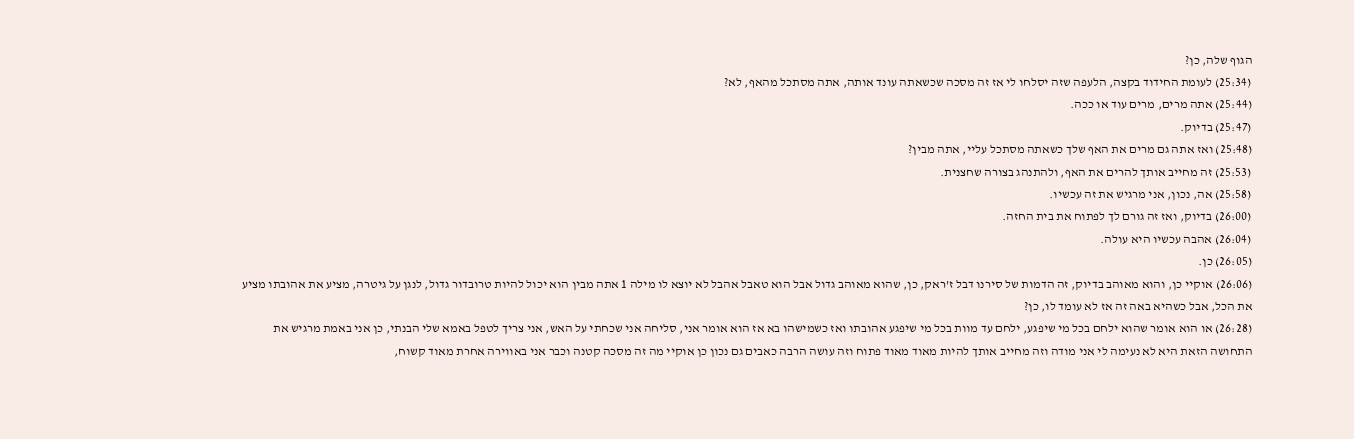הגוף שלה, כן?
(25:34) לעומת החידוד בקצה, הלעפה שזה יסלחו לי אז זה מסכה שכשאתה עונד אותה, אתה מסתכל מהאף, לא?
(25:44) אתה מרים, מרים עוד או ככה.
(25:47) בדיוק.
(25:48) ואז אתה גם מרים את האף שלך כשאתה מסתכל עליי, אתה מבין?
(25:53) זה מחייב אותך להרים את האף, ולהתנהג בצורה שחצנית.
(25:58) אה, נכון, אני מרגיש את זה עכשיו.
(26:00) בדיוק, ואז זה גורם לך לפתוח את בית החזה.
(26:04) אהבה עכשיו היא עולה.
(26:05) כן.
(26:06) אוקיי כן, והוא מאוהב בדיוק, זה הדמות של סירנו דבל ז’ראק, כן, שהוא מאוהב גדול אבל הוא טאבל אהבל לא יוצא לו מילה 1 אתה מבין הוא יכול להיות טרובדור גדול, לנגן על גיטרה, מציע את אהובתו מציע את הכל, אבל כשהיא באה זה אז לא עומד לו, כן?
(26:28) או הוא אומר שהוא ילחם בכל מי שיפגע, ילחם עד מוות בכל מי שיפגע אהובתו ואז כשמישהו בא אז הוא אומר אני, סליחה אני שכחתי על האש, אני צריך לטפל באמא שלי הבנתי, כן אני באמת מרגיש את התחושה הזאת היא לא נעימה לי אני מודה וזה מחייב אותך להיות מאוד מאוד פתוח וזה עושה הרבה כאבים גם נכון כן אוקיי מה זה מסכה קטנה וכבר אני באווירה אחרת מאוד קשוח,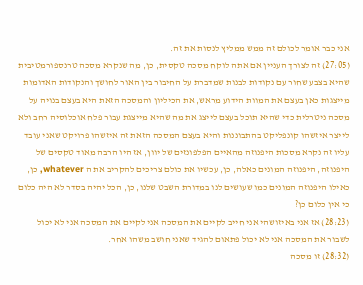אני כבר אומר לכולם זה ממש ממליץ לנסות את זה.
(27:05) זה לצורך העניין אם אתה לוקח מסכה טקסית, כן, מה שנקרא מסכה טרנספורמטיבית שהיא בצבע שחור עם נקודות לבנות שמדברת על החיבור בין האור לחושך והנקודות האדומות מייצגות כאן בעצם את המוות הידוע מראש, את הכיליון והמסכה הזאת היא בעצם בנויה על מסכה ניטרלית כדי שהיא תוכל בעצם לייצג את מה שהיא מייצגת עבור פלח אוכלוסיה רחב ולא לייצר איזשהו קונפליקט בהתבוננות והיא בעצם המסכה הזאת זה איזשהו פרויקט שאני עובד עליו זה נקרא מסכות היפנוזה מהאיים הפלפונזים של יוון, אז היו הרבה מאוד טקסים של היפנוזה, היפנוזה המונים כאלה, כן, עכשיו את כולם צריכים להקריב את ה whatever, כן, כאילו היפנוזה המונים כמו שעושים לנו במדורת השבט שלנו, כן, הכל יהיה בסדר לא היה כלום כי אין כלום כן?
(28:23) אז אני באיזושהי אני חייב לקיים את המסכה אני לקיים את המסכה אני לא יכול לשבור את המסכה אני לא יכול פתאום להגיד שאני חושב משהו אחר.
(28:32) זו מסכה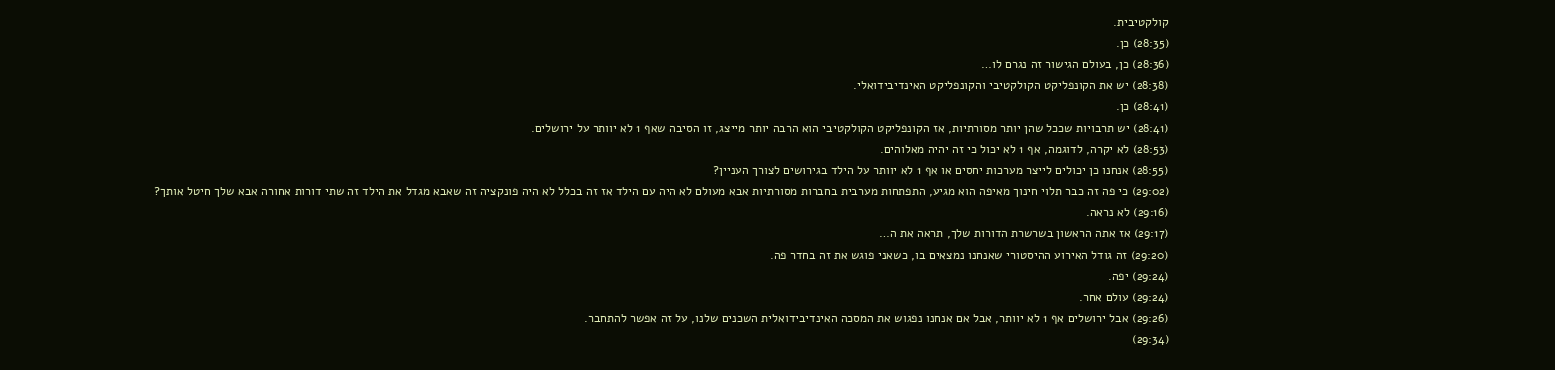קולקטיבית.
(28:35) כן.
(28:36) כן, בעולם הגישור זה נגרם לו…
(28:38) יש את הקונפליקט הקולקטיבי והקונפליקט האינדיבידואלי.
(28:41) כן.
(28:41) יש תרבויות שככל שהן יותר מסורתיות, אז הקונפליקט הקולקטיבי הוא הרבה יותר מייצג, זו הסיבה שאף 1 לא יוותר על ירושלים.
(28:53) לא יקרה, לדוגמה, אף 1 לא יכול כי זה יהיה מאלוהים.
(28:55) אנחנו כן יכולים לייצר מערכות יחסים או אף 1 לא יוותר על הילד בגירושים לצורך העניין?
(29:02) כי פה זה כבר תלוי חינוך מאיפה הוא מגיע, התפתחות מערבית בחברות מסורתיות אבא מעולם לא היה עם הילד אז זה בכלל לא היה פונקציה זה שאבא מגדל את הילד זה שתי דורות אחורה אבא שלך חיטל אותך?
(29:16) לא נראה.
(29:17) אז אתה הראשון בשרשרת הדורות שלך, תראה את ה…
(29:20) זה גודל האירוע ההיסטורי שאנחנו נמצאים בו, כשאני פוגש את זה בחדר פה.
(29:24) יפה.
(29:24) עולם אחר.
(29:26) אבל ירושלים אף 1 לא יוותר, אבל אם אנחנו נפגוש את המסכה האינדיבידואלית השכנים שלנו, על זה אפשר להתחבר.
(29:34)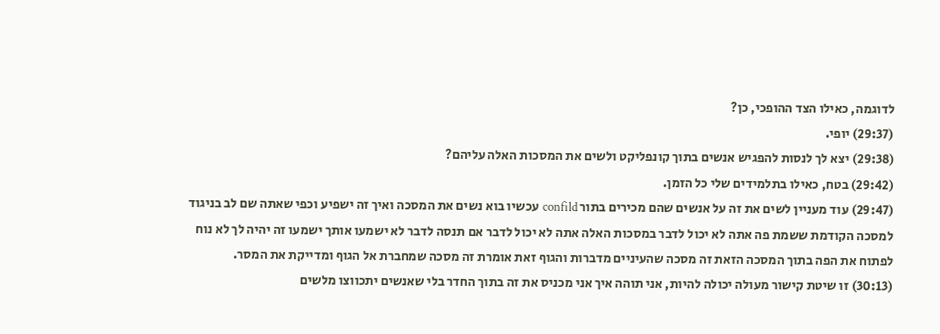לדוגמה, כאילו הצד ההופכי, כן?
(29:37) יופי.
(29:38) יצא לך לנסות להפגיש אנשים בתוך קונפליקט ולשים את המסכות האלה עליהם?
(29:42) בטח, כאילו בתלמידים שלי כל הזמן.
(29:47) עוד מעניין לשים את זה על אנשים שהם מכירים בתור confild עכשיו בוא נשים את המסכה ואיך זה ישפיע וכפי שאתה שם לב בניגוד למסכה הקודמת ששמת פה אתה לא יכול לדבר במסכות האלה אתה לא יכול לדבר אם תנסה לדבר לא ישמעו אותך ישמעו זה יהיה לך לא נוח לפתוח את הפה בתוך המסכה הזאת זה מסכה שהעיניים מדברות והגוף זאת אומרת זה מסכה שמחברת אל הגוף ומדייקת את המסר.
(30:13) זו שיטת קישור מעולה יכולה להיות, אני תוהה איך אני מכניס את זה בתוך החדר בלי שאנשים יתכווצו מלשים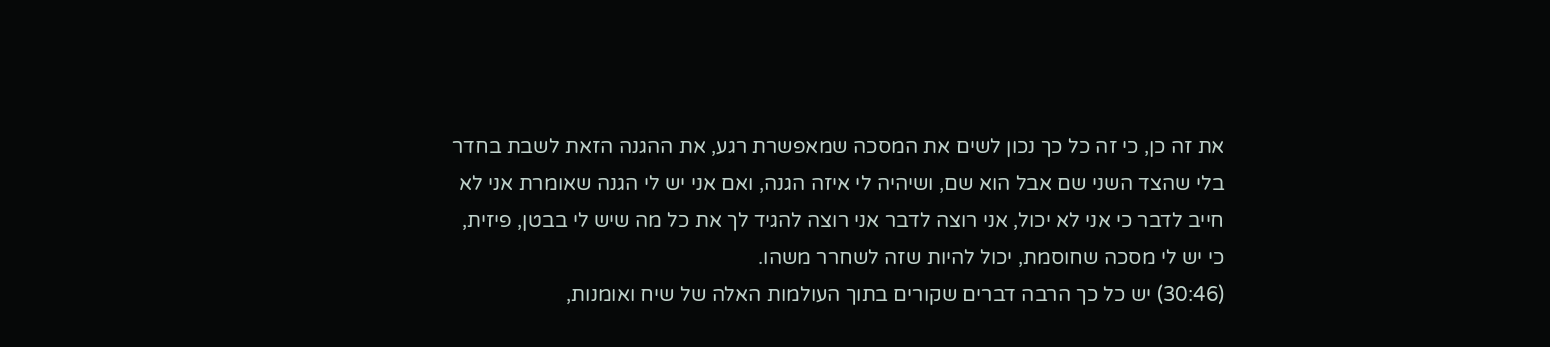את זה כן, כי זה כל כך נכון לשים את המסכה שמאפשרת רגע, את ההגנה הזאת לשבת בחדר בלי שהצד השני שם אבל הוא שם, ושיהיה לי איזה הגנה, ואם אני יש לי הגנה שאומרת אני לא חייב לדבר כי אני לא יכול, אני רוצה לדבר אני רוצה להגיד לך את כל מה שיש לי בבטן, פיזית, כי יש לי מסכה שחוסמת, יכול להיות שזה לשחרר משהו.
(30:46) יש כל כך הרבה דברים שקורים בתוך העולמות האלה של שיח ואומנות,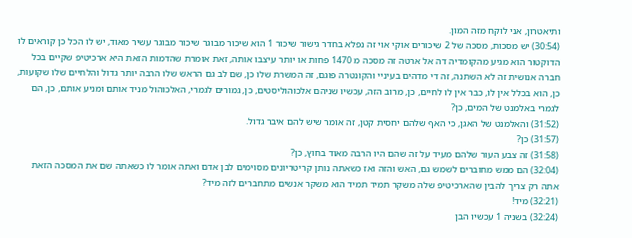ותיאטרון, אני לוקח מזה המון.
(30:54) יש מסכות, מסכה של 2 שיכורים אוקי אוי זה נפלא בחדר גישור שיכור 1 הוא שיכור מבוגר שיכור מבוגר עשיר מאוד, יש לו הכל כן קוראים לו הדוקטור הוא מגיע מהקומדיה דה אל ארטה זה מסכה מ 1470 פחות או יותר עיצבו אותה, זאת אומרת שהדמות הזאת היא ארכיטיפ שקיים בכל חברה אנושית זה לא השתנה, זה די מדהים בעיניי והקונטרה פוגם, זה המשרת שלו כן, שם לב גם הראש שלו הרבה יותר גדול והלחיים שלו שקועות, כן, הוא בכלל אין לו, כבר אין לו לחיים, כן, מרוב הזה, עכשיו שניהם אלכוהוליסטים, כן, גמורים לגמרי, האלכוהול מניד אותם ומניע אותם, כן, הם לגמרי באלמנט של המים, כן?
(31:52) והאלמנט של האגן, כי האף שלהם יחסית קטן, זה אומר שיש להם איבר גדול.
(31:57) כן?
(31:58) זה צבע העור שלהם מעיד על זה שהם היו הרבה מאוד בחוץ, כן?
(32:04) הם ממש מחוברים לשמש גם, האש והזה ואז כשאתה נותן קריטריונים מסוימים לבן אדם ואתה אומר לו כשאתה שם את המסכה הזאת אתה רק צריך להבין שהארכיטיפ שלה משקר תמיד תמיד הוא משקר אנשים מתחברים לזה מיד?
(32:21) מיד!
(32:24) בשניה 1 עכשיו הבן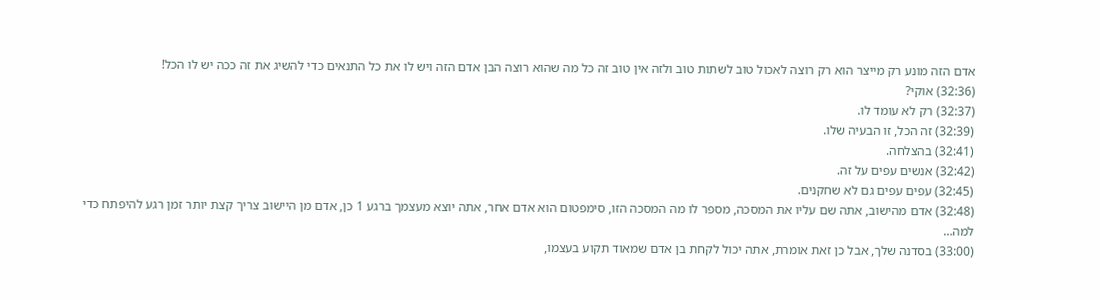אדם הזה מונע רק מייצר הוא רק רוצה לאכול טוב לשתות טוב ולזה אין טוב זה כל מה שהוא רוצה הבן אדם הזה ויש לו את כל התנאים כדי להשיג את זה ככה יש לו הכל!
(32:36) אוקי?
(32:37) רק לא עומד לו.
(32:39) זה הכל, זו הבעיה שלו.
(32:41) בהצלחה.
(32:42) אנשים עפים על זה.
(32:45) עפים עפים גם לא שחקנים.
(32:48) אדם מהישוב, אתה שם עליו את המסכה, מספר לו מה המסכה הזו, סימפטום הוא אדם אחר, אתה יוצא מעצמך ברגע 1 כן, אדם מן היישוב צריך קצת יותר זמן רגע להיפתח כדי למה…
(33:00) בסדנה שלך, אבל כן זאת אומרת, אתה יכול לקחת בן אדם שמאוד תקוע בעצמו,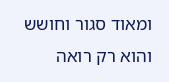ומאוד סגור וחושש והוא רק רואה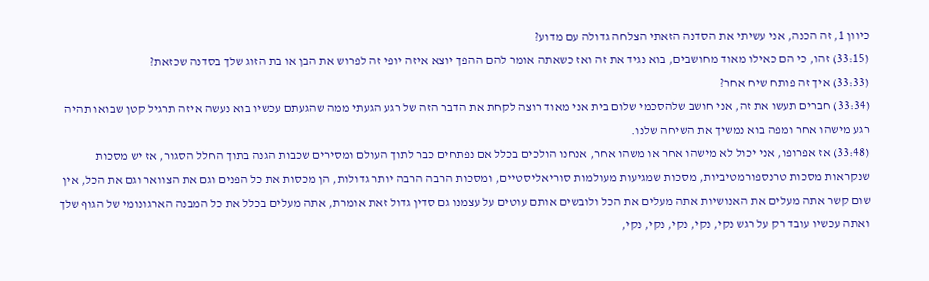כיוון 1, זה הכנה, אני עשיתי את הסדנה הזאתי הצלחה גדולה עם מדוע?
(33:15) זהו, כי הם כאילו מאוד מחושבים, בוא נגיד את זה ואז כשאתה אומר להם ההפך יוצא איזה יופי זה לפרוש את הבן או בת הזוג שלך בסדנה שכזאת?
(33:33) איך זה פותח שיח אחר?
(33:34) חברים תעשו את זה, אני חושב שלהסכמי שלום בית אני מאוד רוצה לקחת את הדבר הזה של רגע הגעתי ממה שהגעתם עכשיו בוא נעשה איזה תרגיל קטן שבואו תהיה רגע מישהו אחר ומפה בוא נמשיך את השיחה שלנו.
(33:48) אז אפרופו, אני יכול לא מישהו אחר או משהו אחר, אנחנו הולכים בכלל אם נפתחים כבר לתוך העולם ומסירים שכבות הגנה בתוך החלל הסגור, אז יש מסכות שנקראות מסכות טרנספורמטיביות, מסכות שמגיעות מעולמות סוריאליסטיים, ומסכות הרבה הרבה יותר גדולות, הן מכסות את כל הפנים וגם את הצוואר וגם את הכל, אין שום קשר אתה מעלים את האנושיות אתה מעלים את הכל ולובשים אותם עוטים על עצמנו גם סדין גדול זאת אומרת, אתה מעלים בכלל את כל המבנה הארגונומי של הגוף שלך ואתה עכשיו עובד רק על רגש נקי, נקי, נקי, נקי, נקי,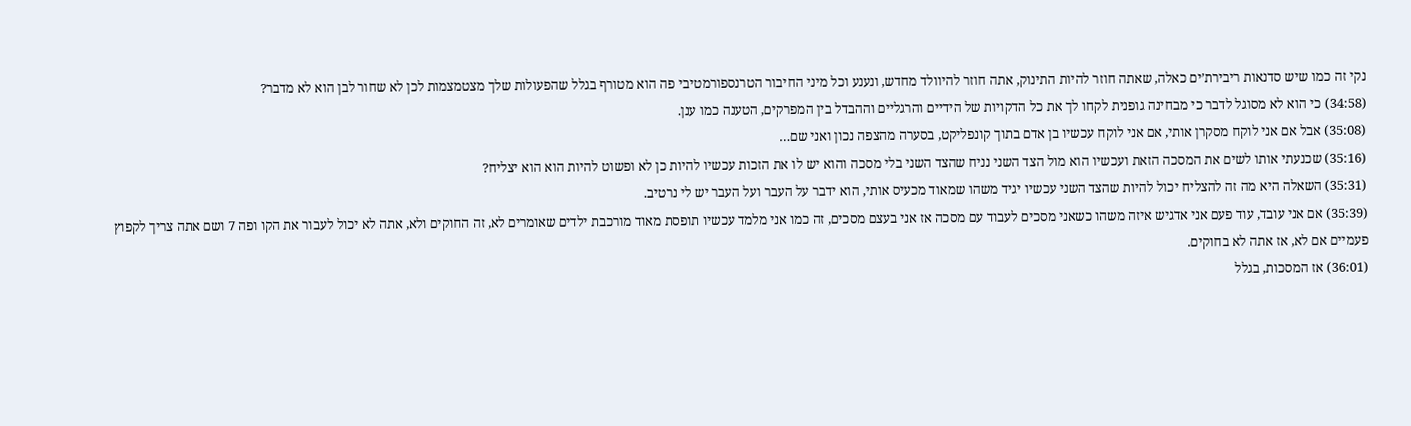נקי זה כמו שיש סדנאות ריבירת’ים כאלה, שאתה חוזר להיות התינוק, אתה חוזר להיוולד מחדש, ונענע וכל מיני החיבור הטרנספורמטיבי פה הוא מטורף בגלל שהפעולות שלך מצטמצמות לכן לא שחור לבן הוא לא מדבר?
(34:58) כי הוא לא מסוגל לדבר כי מבחינה גופנית לקחו לך את כל הדקויות של הידיים והרגליים וההבדל בין המפרקים, הטענה כמו ענן.
(35:08) אבל אם אני לוקח מסקרן אותי, אם אני לוקח עכשיו בן אדם בתוך קונפליקט, בסערה מהצפה נכון ואני שם…
(35:16) שכנעתי אותו לשים את המסכה הזאת ועכשיו הוא מול הצד השני נניח שהצד השני בלי מסכה והוא יש לו את הזכות עכשיו להיות כן לא ופשוט להיות הוא הוא יצליח?
(35:31) השאלה היא מה זה להצליח יכול להיות שהצד השני עכשיו יגיד משהו שמאוד מכעיס אותי, הוא ידבר על העבר ועל העבר יש לי נרטיב.
(35:39) אם אני עובד, עוד פעם אני אדגיש איזה משהו כשאני מסכים לעבוד עם מסכה אז אני בעצם מסכים, זה כמו אני מלמד עכשיו תופסת מאוד מורכבת ילדים שאומרים לא, זה החוקים ולא, אתה לא יכול לעבור את הקו ופה 7 ושם אתה צריך לקפוץ פעמיים אם לא, אז אתה לא בחוקים.
(36:01) אז המסכות, בגלל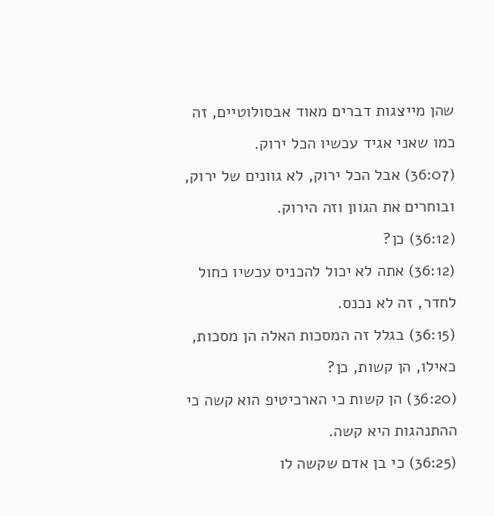שהן מייצגות דברים מאוד אבסולוטיים, זה כמו שאני אגיד עכשיו הכל ירוק.
(36:07) אבל הכל ירוק, לא גוונים של ירוק, ובוחרים את הגוון וזה הירוק.
(36:12) כן?
(36:12) אתה לא יכול להכניס עכשיו כחול לחדר, זה לא נכנס.
(36:15) בגלל זה המסכות האלה הן מסכות, כאילו, הן קשות, כן?
(36:20) הן קשות כי הארכיטיפ הוא קשה כי ההתנהגות היא קשה.
(36:25) כי בן אדם שקשה לו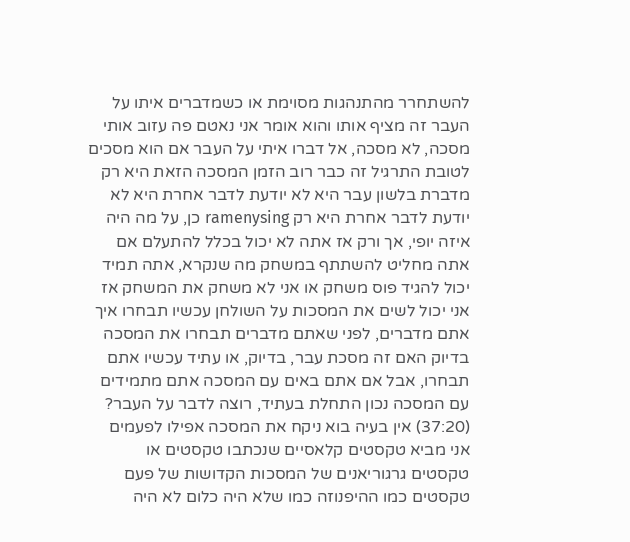להשתחרר מהתנהגות מסוימת או כשמדברים איתו על העבר זה מציף אותו והוא אומר אני נאטם פה עזוב אותי מסכה, לא מסכה, אל דברו איתי על העבר אם הוא מסכים לטובת התרגיל זה כבר רוב הזמן המסכה הזאת היא רק מדברת בלשון עבר היא לא יודעת לדבר אחרת היא לא יודעת לדבר אחרת היא רק ramenysing כן, על מה היה איזה יופי, אך ורק אז אתה לא יכול בכלל להתעלם אם אתה מחליט להשתתף במשחק מה שנקרא, אתה תמיד יכול להגיד פוס משחק או אני לא משחק את המשחק אז אני יכול לשים את המסכות על השולחן עכשיו תבחרו איך אתם מדברים, לפני שאתם מדברים תבחרו את המסכה בדיוק האם זה מסכת עבר, בדיוק, או עתיד עכשיו אתם תבחרו, אבל אם אתם באים עם המסכה אתם מתמידים עם המסכה נכון התחלת בעתיד, רוצה לדבר על העבר?
(37:20) אין בעיה בוא ניקח את המסכה אפילו לפעמים אני מביא טקסטים קלאסיים שנכתבו טקסטים או טקסטים גרגוריאנים של המסכות הקדושות של פעם טקסטים כמו ההיפנוזה כמו שלא היה כלום לא היה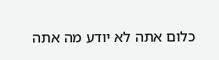כלום אתה לא יודע מה אתה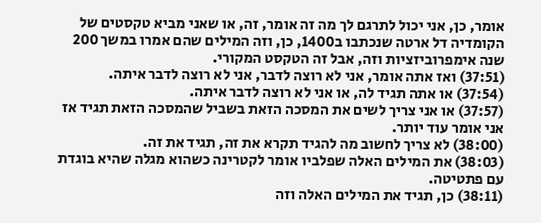אומר, כן, אני יכול לתרגם לך מה זה אומר, זה, או שאני מביא טקסטים של הקומדיה דל ארטה שנכתבו ב1400, כן, וזה המילים שהם אמרו במשך 200 שנה אימפרוביזציות וזה, אבל זה הטקסט המקורי.
(37:51) ואז אתה אומר, אני לא רוצה לדבר, אני לא רוצה לדבר איתה.
(37:54) או אתה תגיד לה, או אני לא רוצה לדבר איתה.
(37:57) או אני צריך לשים את המסכה הזאת בשביל שהמסכה הזאת תגיד אז אני אומר עוד יותר.
(38:00) לא צריך לחשוב מה להגיד תקרא את זה, תגיד את זה.
(38:03) את המילים האלה שפלביו אומר לקטרינה כשהוא מגלה שהיא בוגדת עם פתטיטה.
(38:11) כן, תגיד את המילים האלה וזה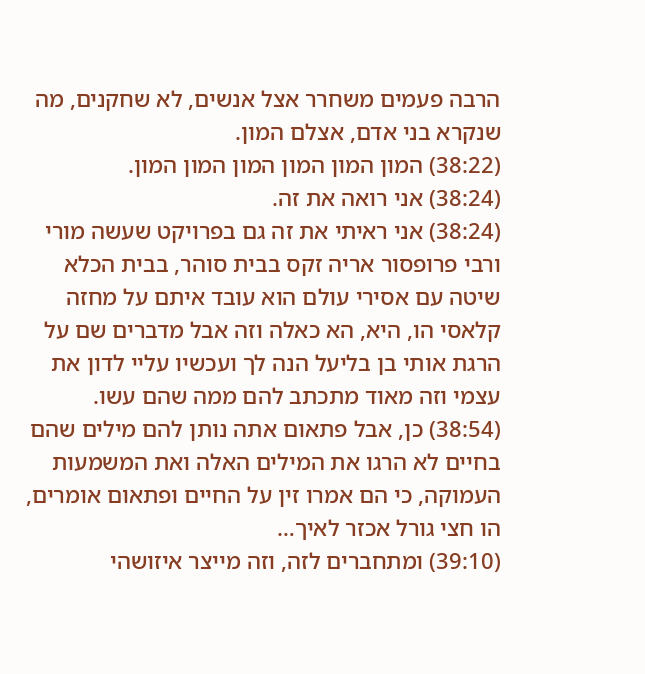הרבה פעמים משחרר אצל אנשים, לא שחקנים, מה שנקרא בני אדם, אצלם המון.
(38:22) המון המון המון המון המון המון.
(38:24) אני רואה את זה.
(38:24) אני ראיתי את זה גם בפרויקט שעשה מורי ורבי פרופסור אריה זקס בבית סוהר, בבית הכלא שיטה עם אסירי עולם הוא עובד איתם על מחזה קלאסי הו, היא, הא כאלה וזה אבל מדברים שם על הרגת אותי בן בליעל הנה לך ועכשיו עליי לדון את עצמי וזה מאוד מתכתב להם ממה שהם עשו.
(38:54) כן, אבל פתאום אתה נותן להם מילים שהם בחיים לא הרגו את המילים האלה ואת המשמעות העמוקה, כי הם אמרו זין על החיים ופתאום אומרים, הו חצי גורל אכזר לאיך…
(39:10) ומתחברים לזה, וזה מייצר איזושהי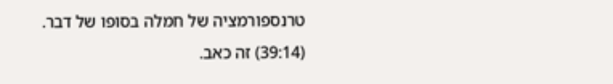טרנספורמציה של חמלה בסופו של דבר.
(39:14) זה כאב.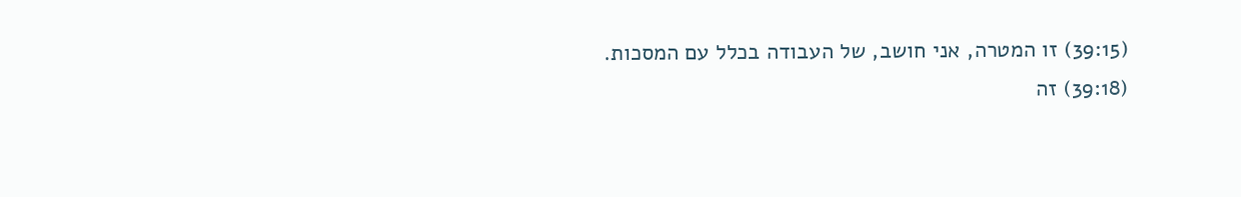(39:15) זו המטרה, אני חושב, של העבודה בכלל עם המסכות.
(39:18) זה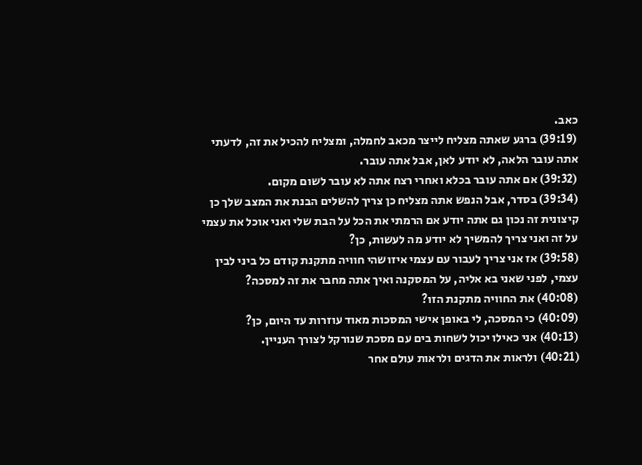כאב.
(39:19) ברגע שאתה מצליח לייצר מכאב לחמלה, ומצליח להכיל את זה, לדעתי אתה עובר הלאה, לא יודע לאן, אבל אתה עובר.
(39:32) אם אתה עובר בכלא ואחרי רצח אתה לא עובר לשום מקום.
(39:34) בסדר, אבל הנפש אתה מצליח כן צריך להשלים הבנת את המצב שלך כן קיצונית זה נכון גם אתה יודע אם הרמתי את הכל על הבת שלי ואני אוכל את עצמי על זה ואני צריך להמשיך לא יודע מה לעשות, כן?
(39:58) אז אני צריך לעבור עם עצמי איזושהי חוויה מתקנת קודם כל ביני לבין עצמי, לפני שאני בא אליה, על המסקנה ואיך אתה מחבר את זה למסכה?
(40:08) את החוויה מתקנת הזו?
(40:09) כי המסכה, לי באופן אישי המסכות מאוד עוזרות עד היום, כן?
(40:13) אני כאילו יכול לשחות בים עם מסכת שנורקל לצורך העניין.
(40:21) ולראות את הדגים ולראות עולם אחר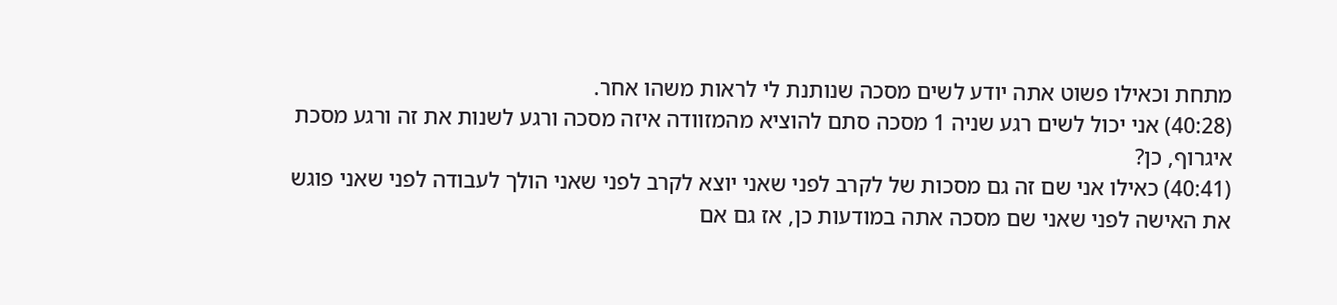מתחת וכאילו פשוט אתה יודע לשים מסכה שנותנת לי לראות משהו אחר.
(40:28) אני יכול לשים רגע שניה 1 מסכה סתם להוציא מהמזוודה איזה מסכה ורגע לשנות את זה ורגע מסכת איגרוף, כן?
(40:41) כאילו אני שם זה גם מסכות של לקרב לפני שאני יוצא לקרב לפני שאני הולך לעבודה לפני שאני פוגש את האישה לפני שאני שם מסכה אתה במודעות כן, אז גם אם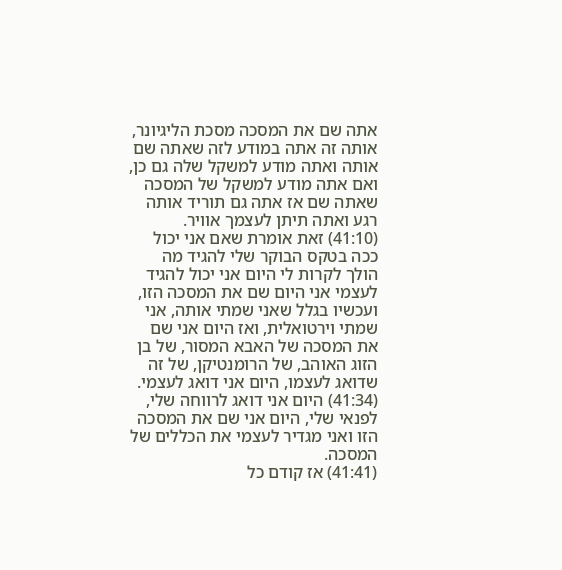אתה שם את המסכה מסכת הליגיונר, אותה זה אתה במודע לזה שאתה שם אותה ואתה מודע למשקל שלה גם כן, ואם אתה מודע למשקל של המסכה שאתה שם אז אתה גם תוריד אותה רגע ואתה תיתן לעצמך אוויר.
(41:10) זאת אומרת שאם אני יכול ככה בטקס הבוקר שלי להגיד מה הולך לקרות לי היום אני יכול להגיד לעצמי אני היום שם את המסכה הזו, ועכשיו בגלל שאני שמתי אותה, אני שמתי וירטואלית, ואז היום אני שם את המסכה של האבא המסור, של בן הזוג האוהב, של הרומנטיקן, של זה שדואג לעצמו, היום אני דואג לעצמי.
(41:34) היום אני דואג לרווחה שלי, לפנאי שלי, היום אני שם את המסכה הזו ואני מגדיר לעצמי את הכללים של המסכה.
(41:41) אז קודם כל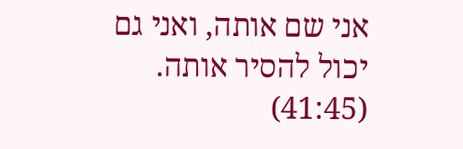אני שם אותה, ואני גם יכול להסיר אותה.
(41:45)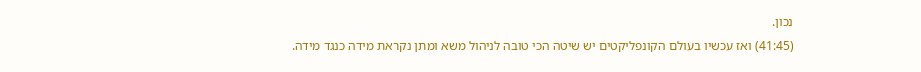נכון.
(41:45) ואז עכשיו בעולם הקונפליקטים יש שיטה הכי טובה לניהול משא ומתן נקראת מידה כנגד מידה.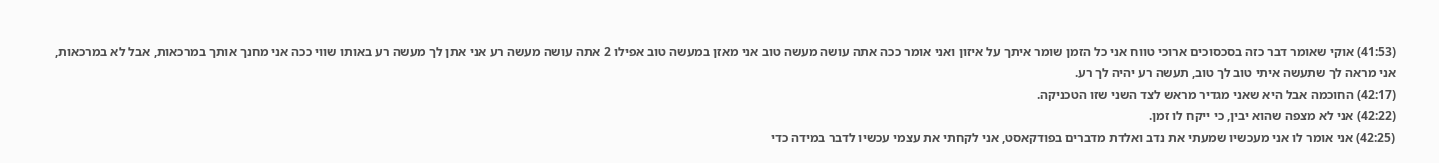(41:53) אוקי שאומר דבר כזה בסכסוכים ארוכי טווח אני כל הזמן שומר איתך על איזון ואני אומר ככה אתה עושה מעשה טוב אני מאזן במעשה טוב אפילו 2 אתה עושה מעשה רע אני אתן לך מעשה רע באותו שווי ככה אני מחנך אותך במרכאות, אבל לא במרכאות, אני מראה לך שתעשה איתי טוב לך טוב, תעשה רע יהיה לך רע.
(42:17) החוכמה אבל היא שאני מגדיר מראש לצד השני שזו הטכניקה.
(42:22) אני לא מצפה שהוא יבין, כי ייקח לו זמן.
(42:25) אני אומר לו אני מעכשיו שמעתי את נדב ואלדת מדברים בפודקאסט, אני לקחתי את עצמי עכשיו לדבר במידה כדי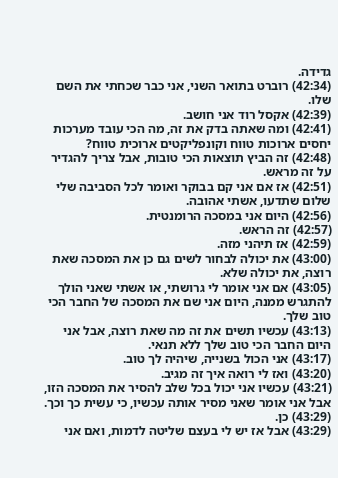גדידה.
(42:34) רוברט בתואר השני, אני כבר שכחתי את השם שלו.
(42:39) אקסל רוד אני חושב.
(42:41) ומה שאתה בדק את זה, מה הכי עובד מערכות יחסים ארוכות טווח וקונפליקטים ארוכית טווח?
(42:48) זה הביץ תוצאות הכי טובות, אבל צריך להגדיר על זה מראש.
(42:51) אז אם אני קם בבוקר ואומר לכל הסביבה שלי שלום שתדעו, אשתי אהובה.
(42:56) היום אני במסכה הרומנטית.
(42:57) זה הראש.
(42:59) אז תיהני מזה.
(43:00) את יכולה לבחור לשים גם כן את המסכה שאת רוצה, את יכולה שלא.
(43:05) אם אני אומר לי גרושתי, או אשתי שאני הולך להתגרש ממנה, היום אני שם את המסכה של החבר הכי טוב שלך.
(43:13) עכשיו תשים את זה מה שאת רוצה, אבל אני היום החבר הכי טוב שלך ללא תנאי.
(43:17) אני הכול בשנייה, שיהיה לך טוב.
(43:20) ואז לי רואה איך זה מגיב.
(43:21) עכשיו אני יכול בכל שלב להסיר את המסכה הזו, אבל אני אומר שאני מסיר אותה עכשיו, כי עשית כך וכך.
(43:29) כן.
(43:29) אבל אז יש לי בעצם שליטה לדמות, ואם אני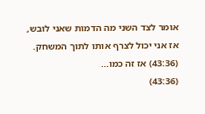אומר לצד השני מה הדמות שאני לובש, אז אני יכול לצרף אותו לתוך המשחק.
(43:36) אז זה כמו…
(43:36)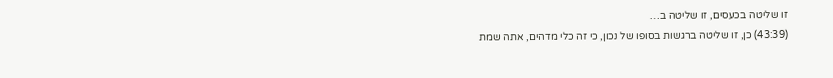זו שליטה בכעסים, זו שליטה ב…
(43:39) כן, זו שליטה ברגשות בסופו של נכון, כי זה כלי מדהים, אתה שמת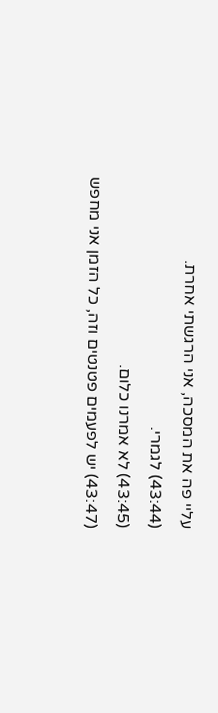עליי פה את המסכה, אני הרגשתי אחרת.
(43:44) לגמרי.
(43:45) לא אמרנו כלום.
(43:47) יש לפעמים פטנטים וזה, כל הזמן אני מחפש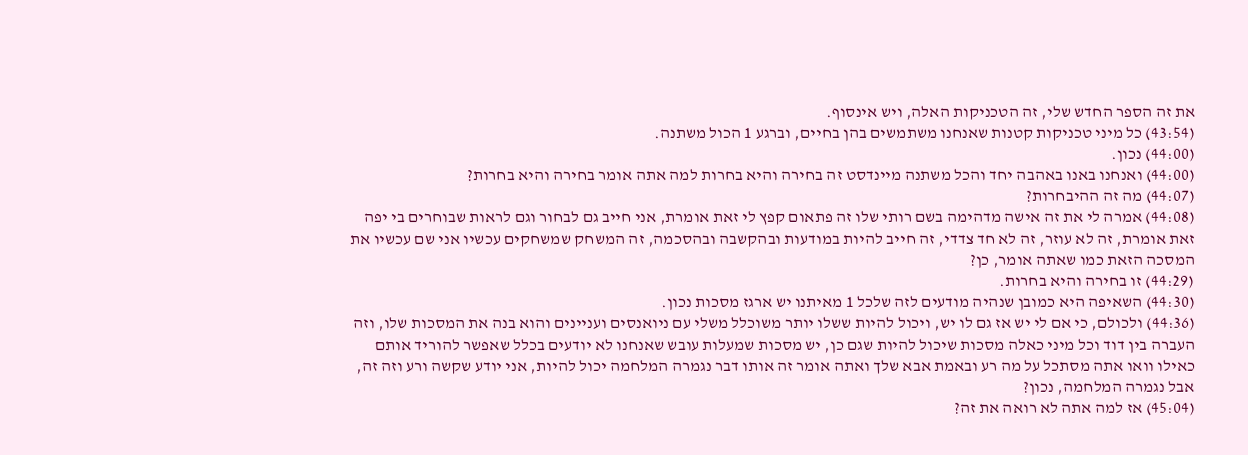את זה הספר החדש שלי, זה הטכניקות האלה, ויש אינסוף.
(43:54) כל מיני טכניקות קטנות שאנחנו משתמשים בהן בחיים, וברגע 1 הכול משתנה.
(44:00) נכון.
(44:00) ואנחנו באנו באהבה יחד והכל משתנה מיינדסט זה בחירה והיא בחרות למה אתה אומר בחירה והיא בחרות?
(44:07) מה זה ההיבחרות?
(44:08) אמרה לי את זה אישה מדהימה בשם רותי שלו זה פתאום קפץ לי זאת אומרת, אני חייב גם לבחור וגם לראות שבוחרים בי יפה זאת אומרת, זה לא עוזר, זה לא חד צדדי, זה חייב להיות במודעות ובהקשבה ובהסכמה, זה המשחק שמשחקים עכשיו אני שם עכשיו את המסכה הזאת כמו שאתה אומר, כן?
(44:29) זו בחירה והיא בחרות.
(44:30) השאיפה היא כמובן שנהיה מודעים לזה שלכל 1 מאיתנו יש ארגז מסכות נכון.
(44:36) ולכולם, כי אם לי יש אז גם לו יש, ויכול להיות ששלו יותר משוכלל משלי עם ניואנסים ועניינים והוא בנה את המסכות שלו, וזה העברה בין דוד וכל מיני כאלה מסכות שיכול להיות שגם כן, יש מסכות שמעלות עובש שאנחנו לא יודעים בכלל שאפשר להוריד אותם כאילו וואו אתה מסתכל על מה רע ובאמת אבא שלך ואתה אומר זה אותו דבר נגמרה המלחמה יכול להיות, אני יודע שקשה ורע וזה זה, אבל נגמרה המלחמה, נכון?
(45:04) אז למה אתה לא רואה את זה?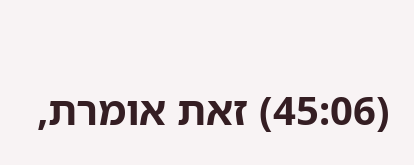(45:06) זאת אומרת,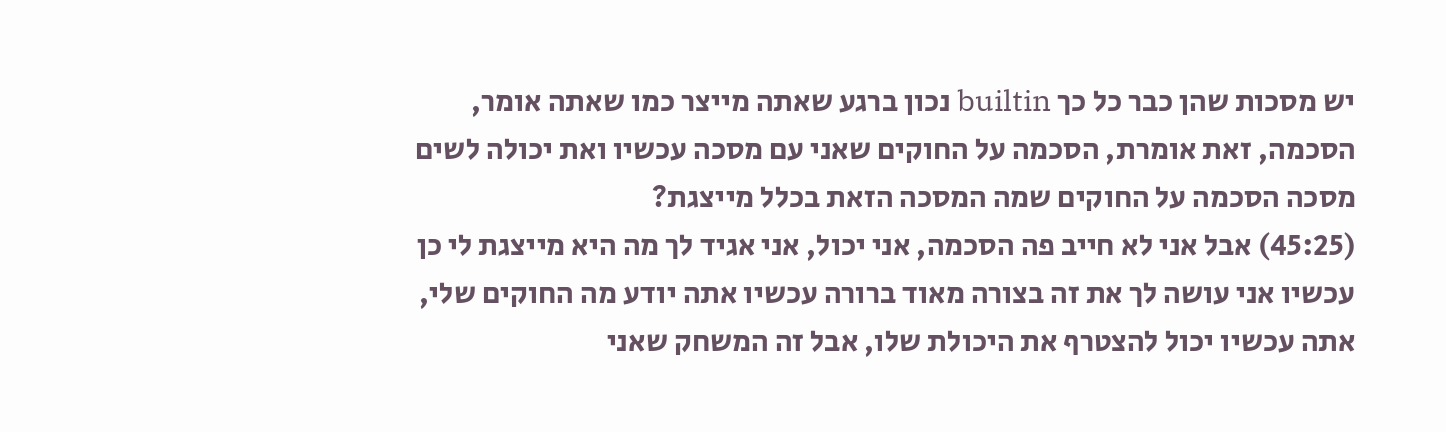יש מסכות שהן כבר כל כך builtin נכון ברגע שאתה מייצר כמו שאתה אומר, הסכמה, זאת אומרת, הסכמה על החוקים שאני עם מסכה עכשיו ואת יכולה לשים מסכה הסכמה על החוקים שמה המסכה הזאת בכלל מייצגת?
(45:25) אבל אני לא חייב פה הסכמה, אני יכול, אני אגיד לך מה היא מייצגת לי כן עכשיו אני עושה לך את זה בצורה מאוד ברורה עכשיו אתה יודע מה החוקים שלי, אתה עכשיו יכול להצטרף את היכולת שלו, אבל זה המשחק שאני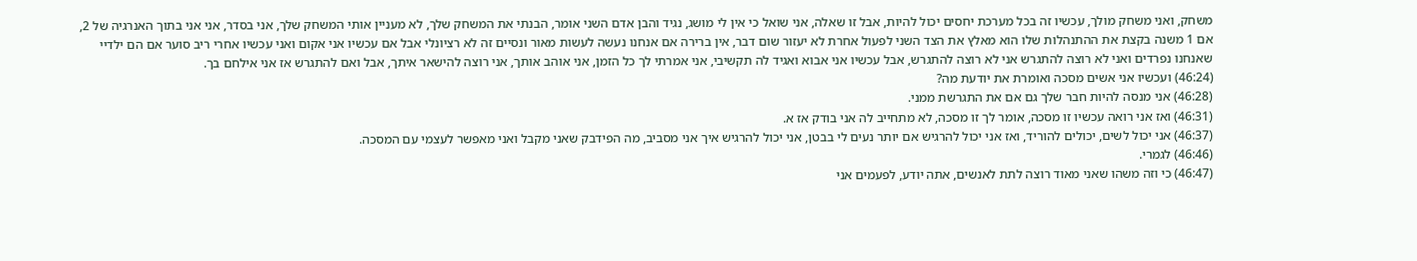משחק, ואני משחק מולך, עכשיו זה בכל מערכת יחסים יכול להיות, אבל זו שאלה, אני שואל כי אין לי מושג, נגיד והבן אדם השני אומר, הבנתי את המשחק שלך, לא מעניין אותי המשחק שלך, אני בסדר, אני אני בתוך האנרגיה של 2, אם 1 משנה בקצת את ההתנהלות שלו הוא מאלץ את הצד השני לפעול אחרת לא יעזור שום דבר, אין ברירה אם אנחנו נעשה לעשות מאור ונסיים זה לא רציונלי אבל אם עכשיו אני אקום ואני עכשיו אחרי ריב סוער אם הם ילדיי שאנחנו נפרדים ואני לא רוצה להתגרש אני לא רוצה להתגרש, אבל עכשיו אני אבוא ואגיד לה תקשיבי, אני אמרתי לך כל הזמן, אני אוהב אותך, אני רוצה להישאר איתך, אבל ואם להתגרש אז אני אילחם בך.
(46:24) ועכשיו אני אשים מסכה ואומרת את יודעת מה?
(46:28) אני מנסה להיות חבר שלך גם אם את התגרשת ממני.
(46:31) ואז אני רואה עכשיו זו מסכה, אומר לך זו מסכה, לא מתחייב לה אני בודק אז א.
(46:37) אני יכול לשים, יכולים להוריד, ואז אני יכול להרגיש אם יותר נעים לי בבטן, אני יכול להרגיש איך אני מסביב, מה הפידבק שאני מקבל ואני מאפשר לעצמי עם המסכה.
(46:46) לגמרי.
(46:47) כי וזה משהו שאני מאוד רוצה לתת לאנשים, אתה יודע, לפעמים אני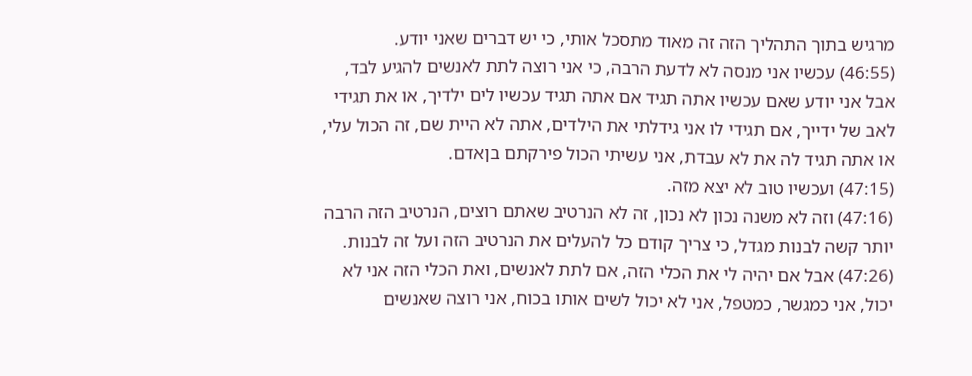מרגיש בתוך התהליך הזה זה מאוד מתסכל אותי, כי יש דברים שאני יודע.
(46:55) עכשיו אני מנסה לא לדעת הרבה, כי אני רוצה לתת לאנשים להגיע לבד, אבל אני יודע שאם עכשיו אתה תגיד אם אתה תגיד עכשיו לים ילדיך, או את תגידי לאב של ידייך, אם תגידי לו אני גידלתי את הילדים, אתה לא היית שם, זה הכול עלי, או אתה תגיד לה את לא עבדת, אני עשיתי הכול פירקתם בןאדם.
(47:15) ועכשיו טוב לא יצא מזה.
(47:16) וזה לא משנה נכון לא נכון, זה לא הנרטיב שאתם רוצים, הנרטיב הזה הרבה יותר קשה לבנות מגדל, כי צריך קודם כל להעלים את הנרטיב הזה ועל זה לבנות.
(47:26) אבל אם יהיה לי את הכלי הזה, אם לתת לאנשים, ואת הכלי הזה אני לא יכול, אני כמגשר, כמטפל, אני לא יכול לשים אותו בכוח, אני רוצה שאנשים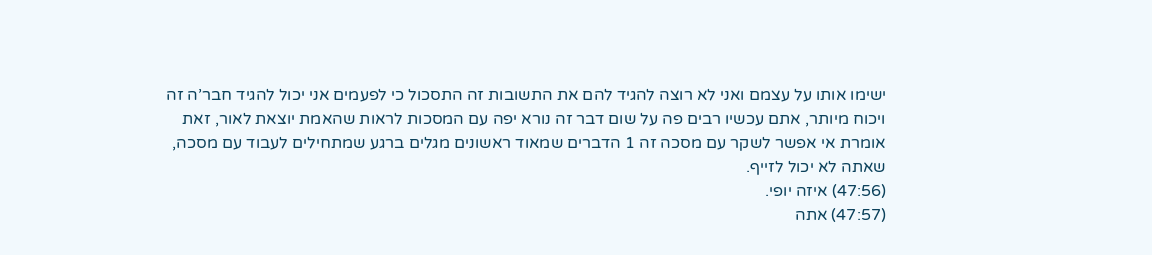ישימו אותו על עצמם ואני לא רוצה להגיד להם את התשובות זה התסכול כי לפעמים אני יכול להגיד חבר’ה זה ויכוח מיותר, אתם עכשיו רבים פה על שום דבר זה נורא יפה עם המסכות לראות שהאמת יוצאת לאור, זאת אומרת אי אפשר לשקר עם מסכה זה 1 הדברים שמאוד ראשונים מגלים ברגע שמתחילים לעבוד עם מסכה, שאתה לא יכול לזייף.
(47:56) איזה יופי.
(47:57) אתה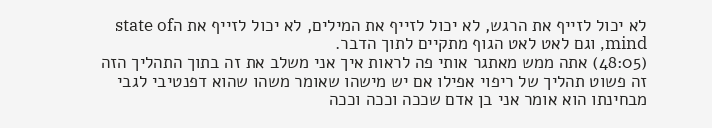לא יכול לזייף את הרגש, לא יכול לזייף את המילים, לא יכול לזייף את הstate of mind, וגם לאט לאט הגוף מתקיים לתוך הדבר.
(48:05) אתה ממש מאתגר אותי פה לראות איך אני משלב את זה בתוך התהליך הזה זה פשוט תהליך של ריפוי אפילו אם יש מישהו שאומר משהו שהוא דפנטיבי לגבי מבחינתו הוא אומר אני בן אדם שככה וככה וככה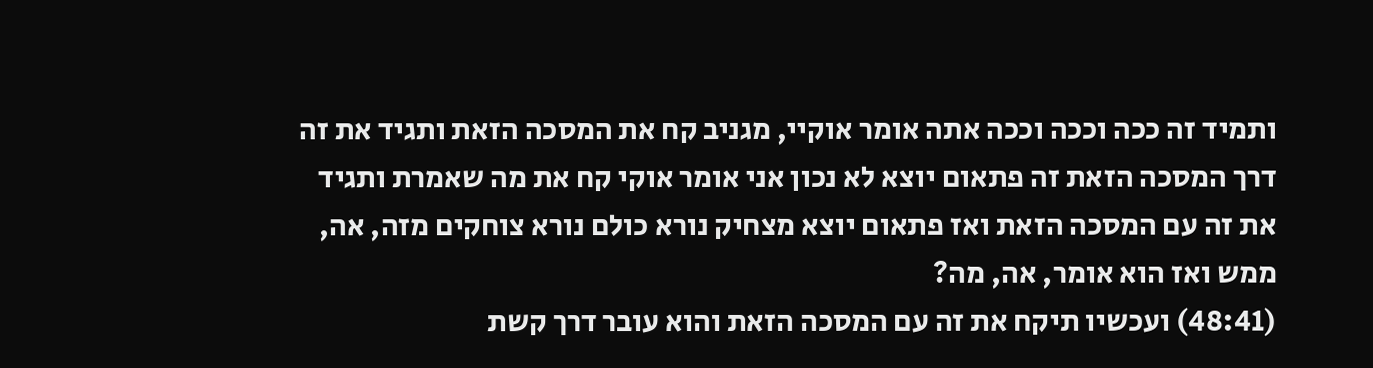ותמיד זה ככה וככה וככה אתה אומר אוקיי, מגניב קח את המסכה הזאת ותגיד את זה דרך המסכה הזאת זה פתאום יוצא לא נכון אני אומר אוקי קח את מה שאמרת ותגיד את זה עם המסכה הזאת ואז פתאום יוצא מצחיק נורא כולם נורא צוחקים מזה, אה, ממש ואז הוא אומר, אה, מה?
(48:41) ועכשיו תיקח את זה עם המסכה הזאת והוא עובר דרך קשת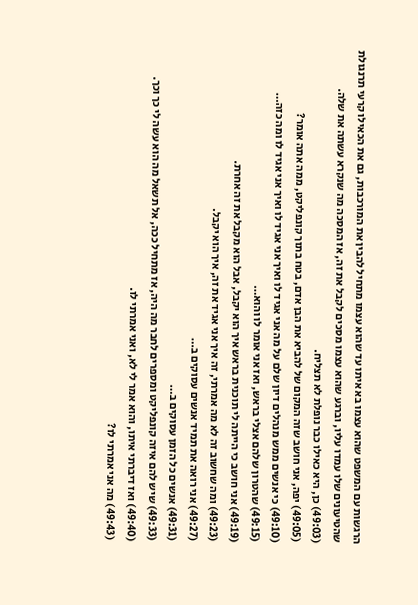הרגשות עם המשפט שהוא עצמו בא איתו עד שהוא עצמו מתחיל להבין את המורכבות, גם את הכאילו קרעי תרנגולת שהטיעונים שלו עמדו עליו, וברגע שהוא עצמו מסכים לקבל את זה, אז המסכה מה שנקרא עשתה את שלה.
(49:03) כן, היא כאילו כבר נופלת לא תצליח.
(49:05) יפה, אני חושב שזה המקום של להביא את הבן אדם, בטח בתוך קונפליקט, ממה אתה אומר?
(49:10) כי אנשים ממש מנהלים דיון שלם על מה אני אגיד לו ואיך אני אגיד לו ואיך אני אגיד לו ומה כזה…
(49:15) שהטרון שלהם אצלי בראש, ואז אני אומר לו והוא…
(49:19) אני חושב כי הייתה לי תוכנית בראש איך הוא יקבל, אבל הוא מקבל את זה אחרת.
(49:23) ומה שחשוב זה לא מה אמרתי, זה איך אני אגיד את זה, איך הוא יקבל.
(49:27) אני רואה את תמיד אנשים עסוקים ב…
(49:31) אנשים כל הזמן עסוקים ב…
(49:33) שיש להם איזה קונפליקט ומספרים לחבר מה היה, אז מתחיל ככה, אל תשאל מה הוא עשה לי כך וכך.
(49:40) ואז דיברתי איתו, והוא אמר לי לא, ואני אמרתי לו.
(49:43) מה אני אמרתי לו?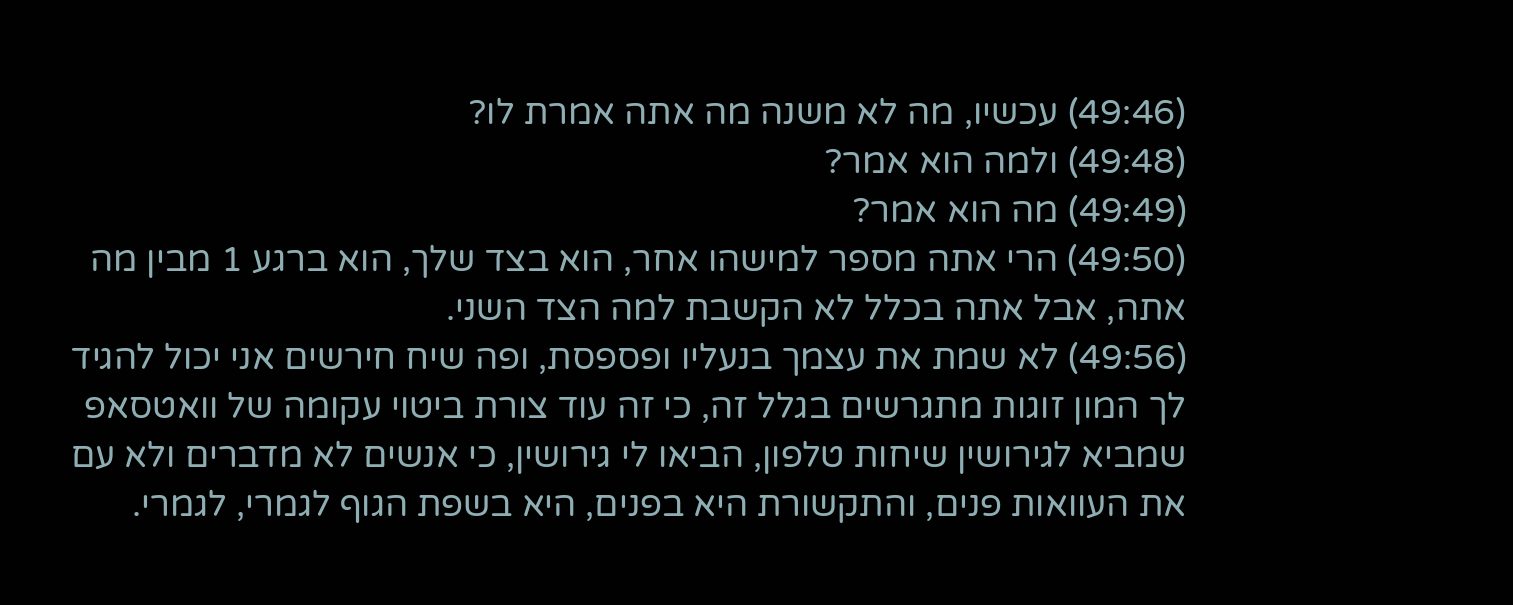(49:46) עכשיו, מה לא משנה מה אתה אמרת לו?
(49:48) ולמה הוא אמר?
(49:49) מה הוא אמר?
(49:50) הרי אתה מספר למישהו אחר, הוא בצד שלך, הוא ברגע 1 מבין מה אתה, אבל אתה בכלל לא הקשבת למה הצד השני.
(49:56) לא שמת את עצמך בנעליו ופספסת, ופה שיח חירשים אני יכול להגיד לך המון זוגות מתגרשים בגלל זה, כי זה עוד צורת ביטוי עקומה של וואטסאפ שמביא לגירושין שיחות טלפון, הביאו לי גירושין, כי אנשים לא מדברים ולא עם את העוואות פנים, והתקשורת היא בפנים, היא בשפת הגוף לגמרי, לגמרי.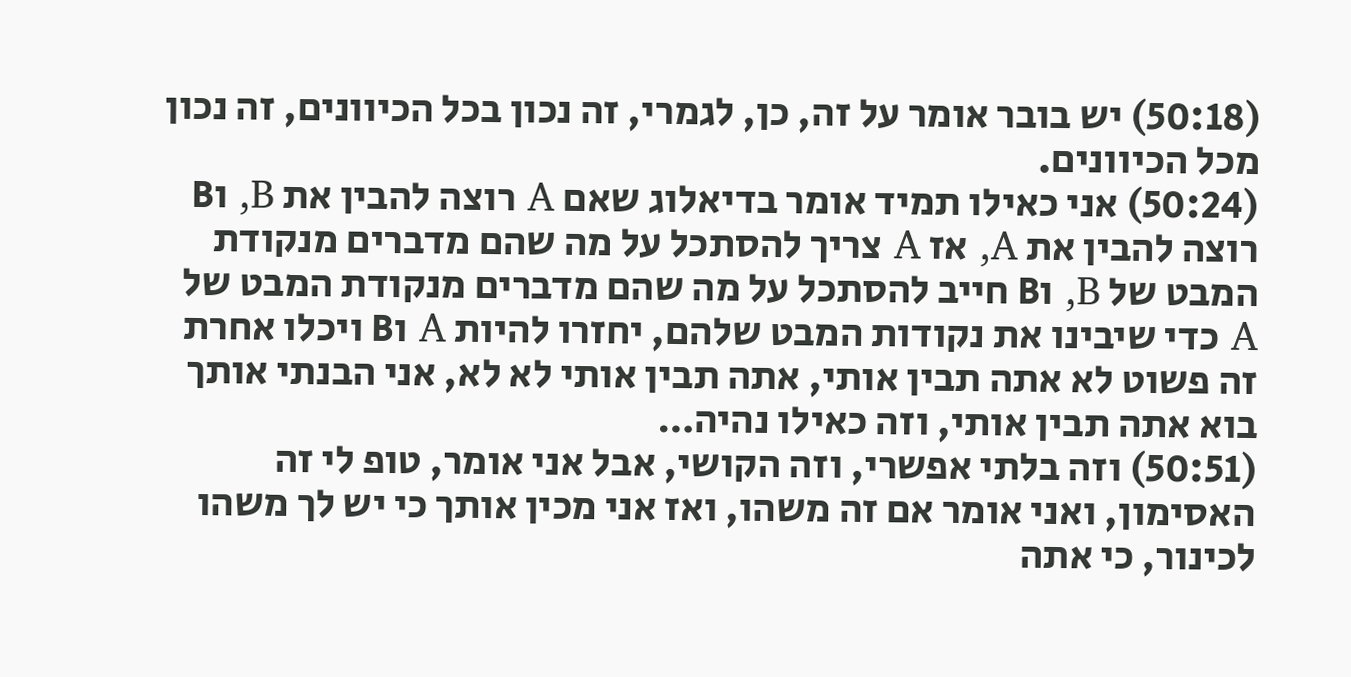(50:18) יש בובר אומר על זה, כן, לגמרי, זה נכון בכל הכיוונים, זה נכון מכל הכיוונים.
(50:24) אני כאילו תמיד אומר בדיאלוג שאם A רוצה להבין את B, וB רוצה להבין את A, אז A צריך להסתכל על מה שהם מדברים מנקודת המבט של B, וB חייב להסתכל על מה שהם מדברים מנקודת המבט של A כדי שיבינו את נקודות המבט שלהם, יחזרו להיות A וB ויכלו אחרת זה פשוט לא אתה תבין אותי, אתה תבין אותי לא לא, אני הבנתי אותך בוא אתה תבין אותי, וזה כאילו נהיה…
(50:51) וזה בלתי אפשרי, וזה הקושי, אבל אני אומר, טופ לי זה האסימון, ואני אומר אם זה משהו, ואז אני מכין אותך כי יש לך משהו לכינור, כי אתה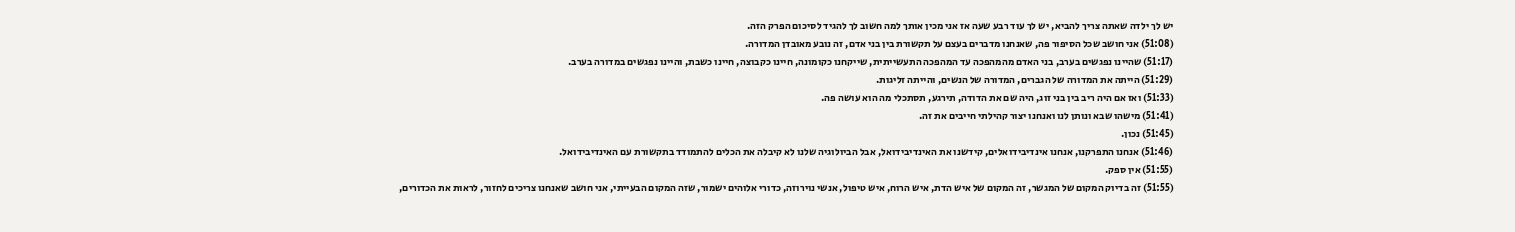יש לך ילדה שאתה צריך להביא, יש לך עוד רבע שעה אז אני מכין אותך למה חשוב לך להגיד לסיכום הפרק הזה.
(51:08) אני חושב שכל הסיפור פה, שאנחנו מדברים בעצם על תקשורת בין בני אדם, זה נובע מאובדן המדורה.
(51:17) שהיינו נפגשים בערב, בני האדם מהמהפכה עד המהפכה התעשייתית, שייקחנו כקומונה, חיינו כקבוצה, חיינו כשבת, והיינו נפגשים במדורה בערב.
(51:29) הייתה את המדורה של הגברים, המדורה של הנשים, והייתה זליגות.
(51:33) ואז אם היה ריב בין בני זוג, היה שם את הדודה, תירגע, תסתכלי מה הוא עושה פה.
(51:41) מישהו שבא ונותן לנו ואנחנו יצור קהילתי חייבים את זה.
(51:45) נכון.
(51:46) אנחנו התפרקנו, אנחנו אינדיבידואלים, קידשנו את האינדיבידואל, אבל הביולוגיה שלנו לא קיבלה את הכלים להתמודד בתקשורת עם האינדיבידואל.
(51:55) אין ספק.
(51:55) זה בדיוק המקום של המגשר, זה המקום של איש הדת, איש הרוח, איש טיפול, אנשי נוירוזה, כדורי אלוהים ישמור, שזה המקום הבעייתי, אני חושב שאנחנו צריכים לחזור, לראות את הכדורים,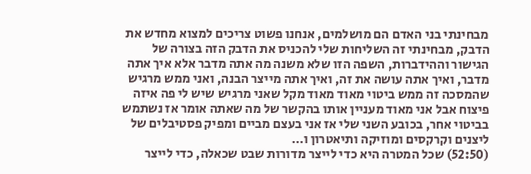מבחינתי בני האדם הם מושלמים, אנחנו פשוט צריכים למצוא מחדש את הדבק, מבחינתי זה השליחות שלי להכניס את הדבק הזה בצורה של הגישור וההידברות, השפה הזו שלא משנה מה אתה מדבר אלא איך אתה מדבר, ואיך אתה עושה את זה, ואיך אתה מייצר הבנה, ואני ממש מרגיש שהמסכה זה ממש ביטוי מאוד מאוד מקל שאני מרגיש שיש לי פה איזה פיצוח אבל אני מאוד מעניין אותו בהקשר של מה שאתה אומר אז נשתמש בביטוי אחר, בכובע השני שלי אז אני בעצם מביים ומפיק פסטיבלים של ליצנים וקרקסים ומוזיקה ותיאטרון ו…
(52:50) שכל המטרה היא כדי לייצר מדורות שבט שכאלה, כדי לייצר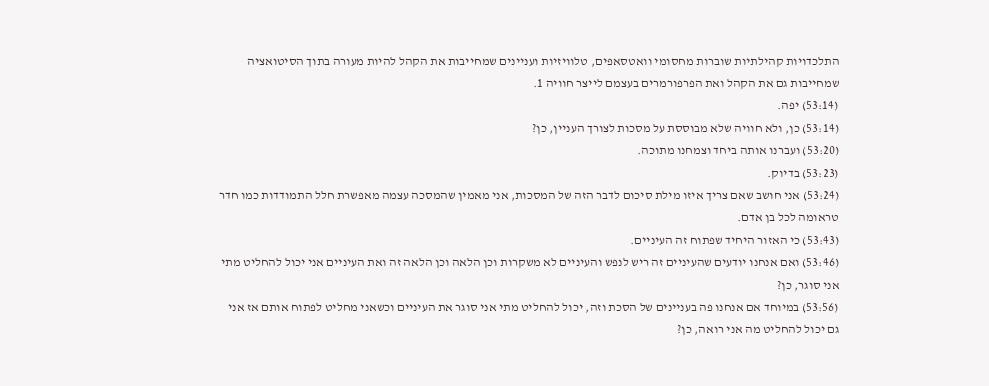התלכדויות קהילתיות שוברות מחסומי וואטסאפים, טלוויזיות ועניינים שמחייבות את הקהל להיות מעורה בתוך הסיטואציה שמחייבות גם את הקהל ואת הפרפורמרים בעצמם לייצר חוויה 1.
(53:14) יפה.
(53:14) כן, ולא חוויה שלא מבוססת על מסכות לצורך העניין, כן?
(53:20) ועברנו אותה ביחד וצמחנו מתוכה.
(53:23) בדיוק.
(53:24) אני חושב שאם צריך איזו מילת סיכום לדבר הזה של המסכות, אני מאמין שהמסכה עצמה מאפשרת חלל התמודדות כמו חדר טראומה לכל בן אדם.
(53:43) כי האזור היחיד שפתוח זה העיניים.
(53:46) ואם אנחנו יודעים שהעיניים זה ריש לנפש והעיניים לא משקרות וכן הלאה וכן הלאה זה ואת העיניים אני יכול להחליט מתי אני סוגר, כן?
(53:56) במיוחד אם אנחנו פה בעניינים של הסכת וזה, יכול להחליט מתי אני סוגר את העיניים וכשאני מחליט לפתוח אותם אז אני גם יכול להחליט מה אני רואה, כן?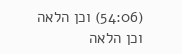(54:06) וכן הלאה וכן הלאה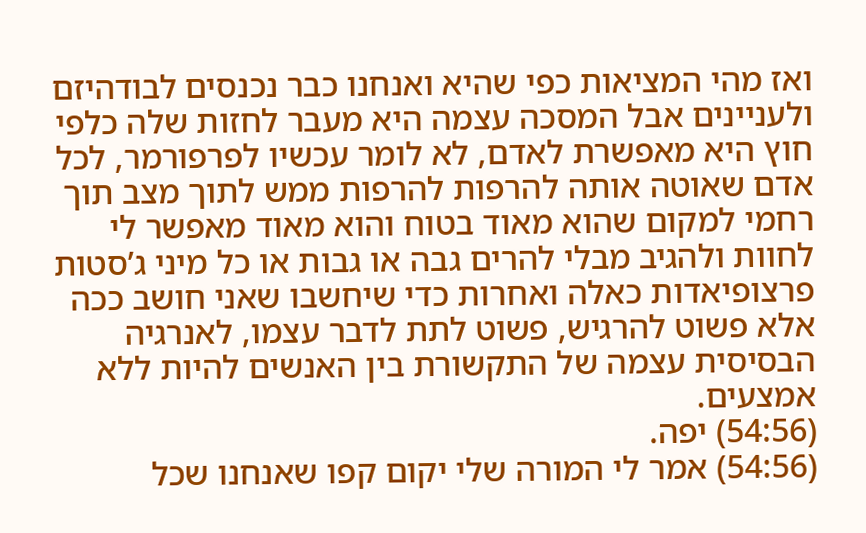ואז מהי המציאות כפי שהיא ואנחנו כבר נכנסים לבודהיזם ולעניינים אבל המסכה עצמה היא מעבר לחזות שלה כלפי חוץ היא מאפשרת לאדם, לא לומר עכשיו לפרפורמר, לכל אדם שאוטה אותה להרפות להרפות ממש לתוך מצב תוך רחמי למקום שהוא מאוד בטוח והוא מאוד מאפשר לי לחוות ולהגיב מבלי להרים גבה או גבות או כל מיני ג’סטות פרצופיאדות כאלה ואחרות כדי שיחשבו שאני חושב ככה אלא פשוט להרגיש, פשוט לתת לדבר עצמו, לאנרגיה הבסיסית עצמה של התקשורת בין האנשים להיות ללא אמצעים.
(54:56) יפה.
(54:56) אמר לי המורה שלי יקום קפו שאנחנו שכל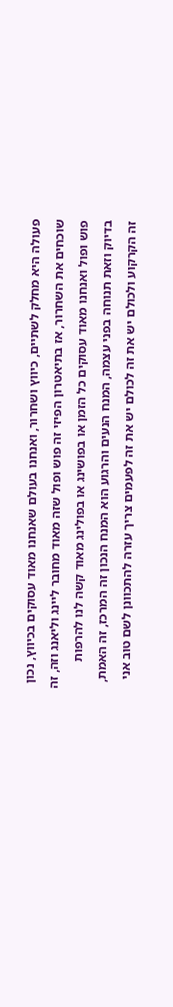פעולה היא מחלק לשתיים, כיווץ ושחרור, ואנחנו בעולם שאנחנו מאוד עסוקים בכיווץ, נכון שוכחים את השחרור, אז בתיאטרון הפיזי זה פוש ופול שזה מאוד מחובר ליינג וליאנג וזה, זה פוש ופול ואנחנו מאוד עסוקים כל הזמן או בפושינג או בפולינג מאוד קשה לנו להרפות בדיוק וזאת תנוחה בפני עצמה, המנח הנעים והרגוע הוא המנח הנכון זה המרכז, זה האמת, זה הקרקוע ולכולם יש את זה לכולם יש את זה לפעמים צריך עזרה להתכוונן לשם טוב אני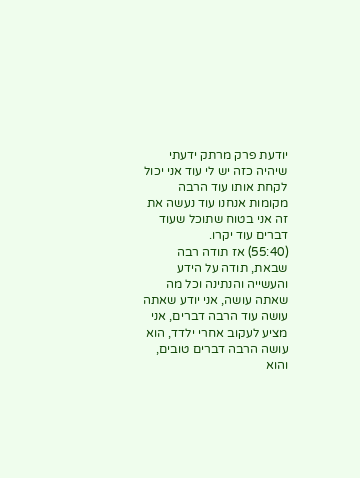יודעת פרק מרתק ידעתי שיהיה כזה יש לי עוד אני יכול לקחת אותו עוד הרבה מקומות אנחנו עוד נעשה את זה אני בטוח שתוכל שעוד דברים עוד יקרו.
(55:40) אז תודה רבה שבאת, תודה על הידע והעשייה והנתינה וכל מה שאתה עושה, אני יודע שאתה עושה עוד הרבה דברים, אני מציע לעקוב אחרי ילדד, הוא עושה הרבה דברים טובים, והוא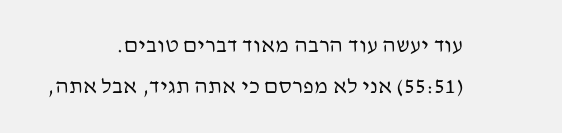עוד יעשה עוד הרבה מאוד דברים טובים.
(55:51) אני לא מפרסם כי אתה תגיד, אבל אתה,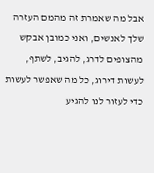אבל מה שאמרת זה מהמם העזרה שלך לאנשים, ואני כמובן אבקש מהצופים לדרג, להגיב, לשתף, לעשות דירוג, כל מה שאפשר לעשות כדי לעזור לנו להגיע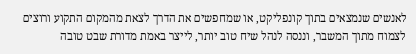לאנשים שנמצאים בתוך קונפליקט, או שמחפשים את הדרך לצאת מהמקום התקוע ורוצים לצמוח מתוך המשבר, וננסה לנהל שיח טוב יותר, לייצר באמת מדורת שבט טובה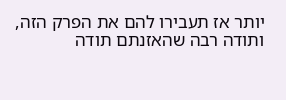יותר אז תעבירו להם את הפרק הזה, ותודה רבה שהאזנתם תודה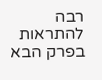רבה להתראות בפרק הבא